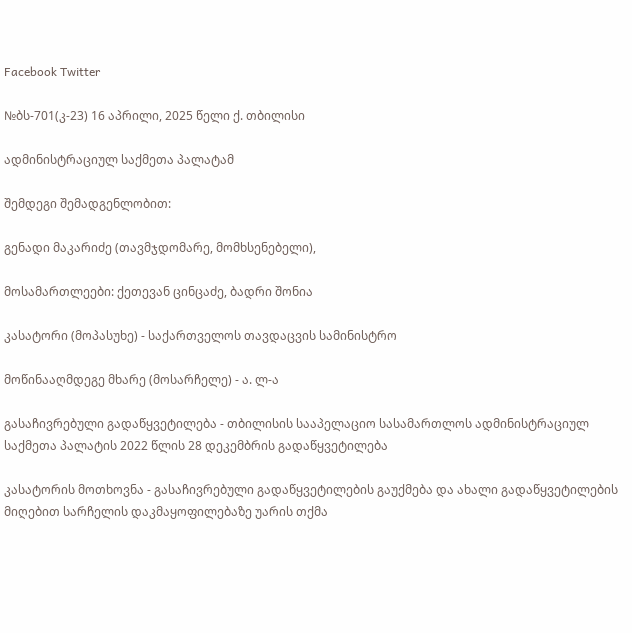Facebook Twitter

№ბს-701(კ-23) 16 აპრილი, 2025 წელი ქ. თბილისი

ადმინისტრაციულ საქმეთა პალატამ

შემდეგი შემადგენლობით:

გენადი მაკარიძე (თავმჯდომარე, მომხსენებელი),

მოსამართლეები: ქეთევან ცინცაძე, ბადრი შონია

კასატორი (მოპასუხე) - საქართველოს თავდაცვის სამინისტრო

მოწინააღმდეგე მხარე (მოსარჩელე) - ა. ლ-ა

გასაჩივრებული გადაწყვეტილება - თბილისის სააპელაციო სასამართლოს ადმინისტრაციულ საქმეთა პალატის 2022 წლის 28 დეკემბრის გადაწყვეტილება

კასატორის მოთხოვნა - გასაჩივრებული გადაწყვეტილების გაუქმება და ახალი გადაწყვეტილების მიღებით სარჩელის დაკმაყოფილებაზე უარის თქმა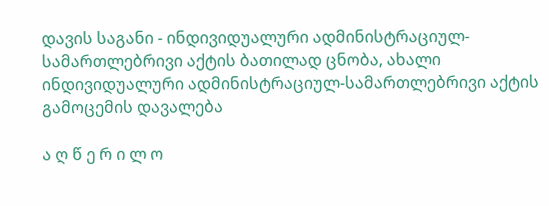დავის საგანი - ინდივიდუალური ადმინისტრაციულ-სამართლებრივი აქტის ბათილად ცნობა, ახალი ინდივიდუალური ადმინისტრაციულ-სამართლებრივი აქტის გამოცემის დავალება

ა ღ წ ე რ ი ლ ო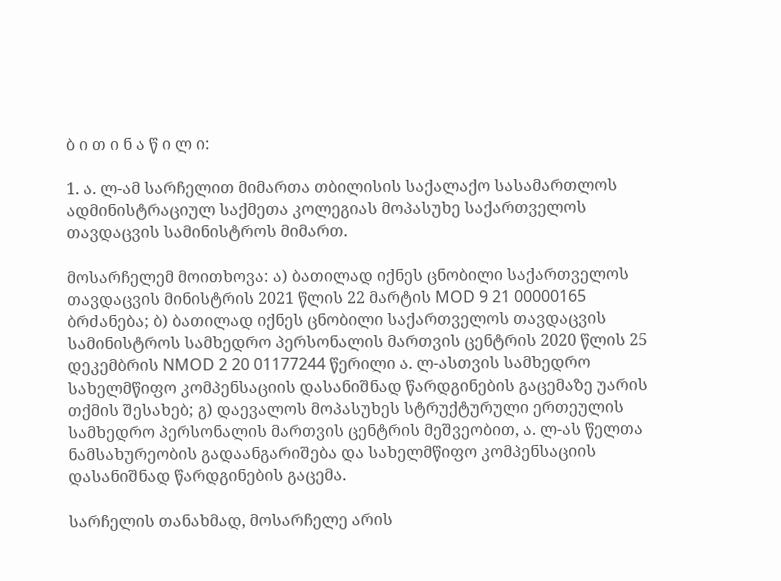ბ ი თ ი ნ ა წ ი ლ ი:

1. ა. ლ-ამ სარჩელით მიმართა თბილისის საქალაქო სასამართლოს ადმინისტრაციულ საქმეთა კოლეგიას მოპასუხე საქართველოს თავდაცვის სამინისტროს მიმართ.

მოსარჩელემ მოითხოვა: ა) ბათილად იქნეს ცნობილი საქართველოს თავდაცვის მინისტრის 2021 წლის 22 მარტის MOD 9 21 00000165 ბრძანება; ბ) ბათილად იქნეს ცნობილი საქართველოს თავდაცვის სამინისტროს სამხედრო პერსონალის მართვის ცენტრის 2020 წლის 25 დეკემბრის NMOD 2 20 01177244 წერილი ა. ლ-ასთვის სამხედრო სახელმწიფო კომპენსაციის დასანიშნად წარდგინების გაცემაზე უარის თქმის შესახებ; გ) დაევალოს მოპასუხეს სტრუქტურული ერთეულის სამხედრო პერსონალის მართვის ცენტრის მეშვეობით, ა. ლ-ას წელთა ნამსახურეობის გადაანგარიშება და სახელმწიფო კომპენსაციის დასანიშნად წარდგინების გაცემა.

სარჩელის თანახმად, მოსარჩელე არის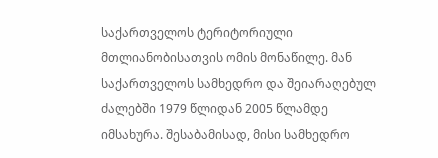საქართველოს ტერიტორიული მთლიანობისათვის ომის მონაწილე. მან საქართველოს სამხედრო და შეიარაღებულ ძალებში 1979 წლიდან 2005 წლამდე იმსახურა. შესაბამისად, მისი სამხედრო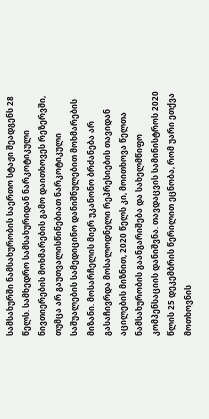სამსახურში ნამსახურობის საერთო სტაჟი შეადგენს 28 წელს. სამხედრო სამსახურიდან ნარკოტიკული ნივთიერების მოხმარების გამო დაითხოვეს რეზერვში, თუმცა არ გაუთვალისწინებიათ ნარკოტიკული საშუალების სამედიცინო დანიშნულებით მოხმარების მიზანი. მოსარჩელის მიერ უკანონო ბრძანება არ გასაჩივრდა მოსალოდნელი რეპრესიების თავიდან აცილების მიზნით, 2020 წელს კი, მოითხოვა წელთა ნამსახურობის გაანგარიშება და სახელმწიფო კომპენსაციის დანიშვნა. თავდაცვის სამინისტროს 2020 წლის 25 დეკემბრის წერილით ეცნობა, რომ უარი ეთქვა მოთხოვნის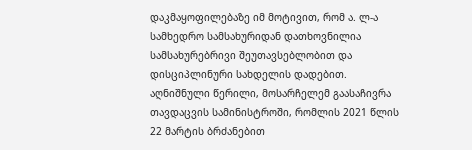დაკმაყოფილებაზე იმ მოტივით, რომ ა. ლ-ა სამხედრო სამსახურიდან დათხოვნილია სამსახურებრივი შეუთავსებლობით და დისციპლინური სახდელის დადებით. აღნიშნული წერილი, მოსარჩელემ გაასაჩივრა თავდაცვის სამინისტროში, რომლის 2021 წლის 22 მარტის ბრძანებით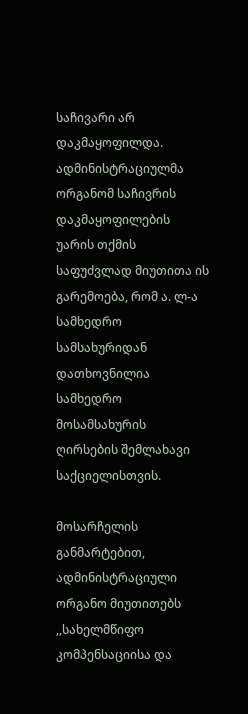საჩივარი არ დაკმაყოფილდა. ადმინისტრაციულმა ორგანომ საჩივრის დაკმაყოფილების უარის თქმის საფუძვლად მიუთითა ის გარემოება, რომ ა. ლ-ა სამხედრო სამსახურიდან დათხოვნილია სამხედრო მოსამსახურის ღირსების შემლახავი საქციელისთვის.

მოსარჩელის განმარტებით, ადმინისტრაციული ორგანო მიუთითებს ,,სახელმწიფო კომპენსაციისა და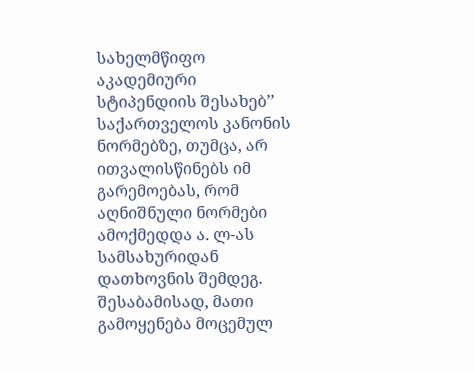სახელმწიფო აკადემიური სტიპენდიის შესახებ’’ საქართველოს კანონის ნორმებზე, თუმცა, არ ითვალისწინებს იმ გარემოებას, რომ აღნიშნული ნორმები ამოქმედდა ა. ლ-ას სამსახურიდან დათხოვნის შემდეგ. შესაბამისად, მათი გამოყენება მოცემულ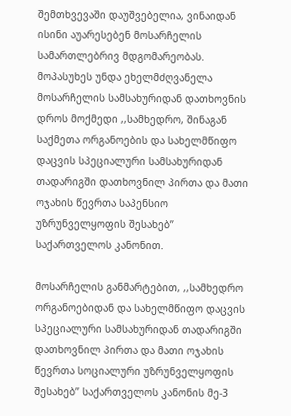შემთხვევაში დაუშვებელია, ვინაიდან ისინი აუარესებენ მოსარჩელის სამართლებრივ მდგომარეობას. მოპასუხეს უნდა ეხელმძღვანელა მოსარჩელის სამსახურიდან დათხოვნის დროს მოქმედი ,,სამხედრო, შინაგან საქმეთა ორგანოების და სახელმწიფო დაცვის სპეციალური სამსახურიდან თადარიგში დათხოვნილ პირთა და მათი ოჯახის წევრთა საპენსიო უზრუნველყოფის შესახებ’’ საქართველოს კანონით.

მოსარჩელის განმარტებით, ,,სამხედრო ორგანოებიდან და სახელმწიფო დაცვის სპეციალური სამსახურიდან თადარიგში დათხოვნილ პირთა და მათი ოჯახის წევრთა სოციალური უზრუნველყოფის შესახებ’’ საქართველოს კანონის მე-3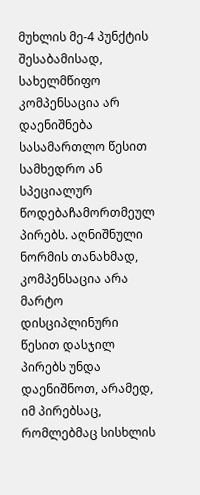მუხლის მე-4 პუნქტის შესაბამისად, სახელმწიფო კომპენსაცია არ დაენიშნება სასამართლო წესით სამხედრო ან სპეციალურ წოდებაჩამორთმეულ პირებს. აღნიშნული ნორმის თანახმად, კომპენსაცია არა მარტო დისციპლინური წესით დასჯილ პირებს უნდა დაენიშნოთ, არამედ, იმ პირებსაც, რომლებმაც სისხლის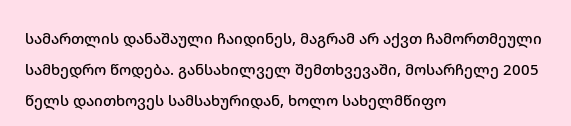სამართლის დანაშაული ჩაიდინეს, მაგრამ არ აქვთ ჩამორთმეული სამხედრო წოდება. განსახილველ შემთხვევაში, მოსარჩელე 2005 წელს დაითხოვეს სამსახურიდან, ხოლო სახელმწიფო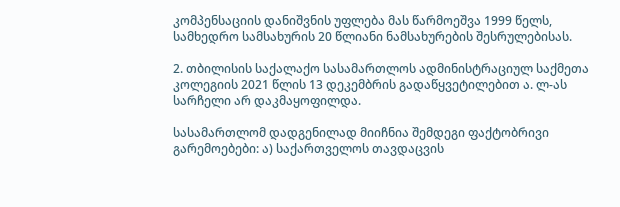კომპენსაციის დანიშვნის უფლება მას წარმოეშვა 1999 წელს, სამხედრო სამსახურის 20 წლიანი ნამსახურების შესრულებისას.

2. თბილისის საქალაქო სასამართლოს ადმინისტრაციულ საქმეთა კოლეგიის 2021 წლის 13 დეკემბრის გადაწყვეტილებით ა. ლ-ას სარჩელი არ დაკმაყოფილდა.

სასამართლომ დადგენილად მიიჩნია შემდეგი ფაქტობრივი გარემოებები: ა) საქართველოს თავდაცვის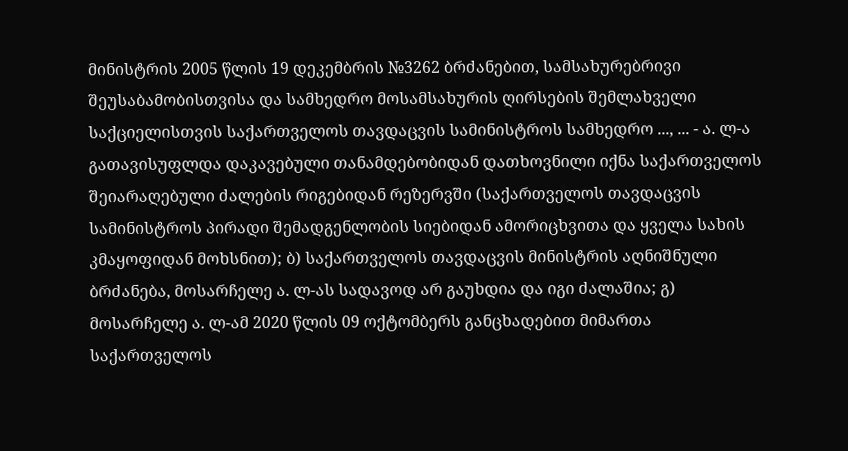მინისტრის 2005 წლის 19 დეკემბრის №3262 ბრძანებით, სამსახურებრივი შეუსაბამობისთვისა და სამხედრო მოსამსახურის ღირსების შემლახველი საქციელისთვის საქართველოს თავდაცვის სამინისტროს სამხედრო ..., ... - ა. ლ-ა გათავისუფლდა დაკავებული თანამდებობიდან დათხოვნილი იქნა საქართველოს შეიარაღებული ძალების რიგებიდან რეზერვში (საქართველოს თავდაცვის სამინისტროს პირადი შემადგენლობის სიებიდან ამორიცხვითა და ყველა სახის კმაყოფიდან მოხსნით); ბ) საქართველოს თავდაცვის მინისტრის აღნიშნული ბრძანება, მოსარჩელე ა. ლ-ას სადავოდ არ გაუხდია და იგი ძალაშია; გ) მოსარჩელე ა. ლ-ამ 2020 წლის 09 ოქტომბერს განცხადებით მიმართა საქართველოს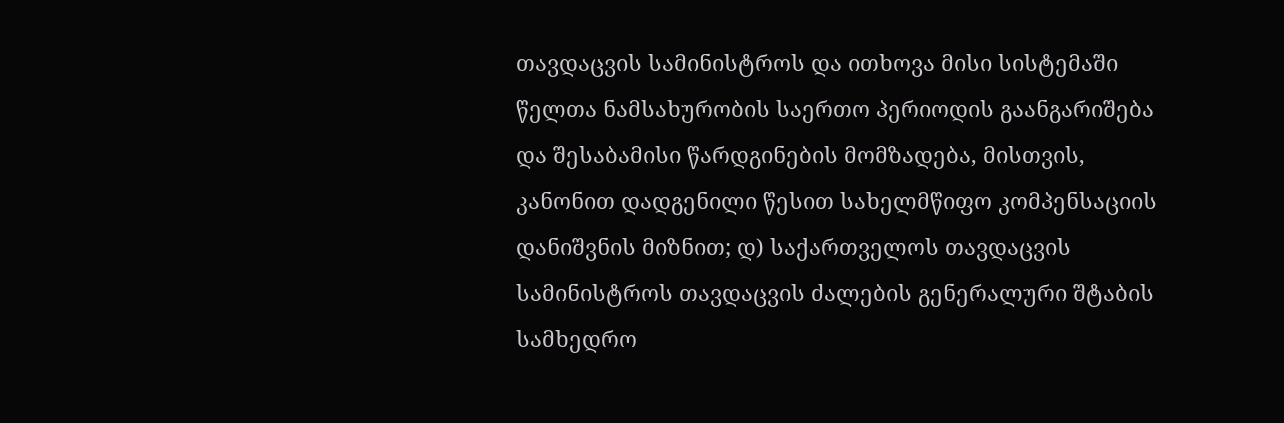თავდაცვის სამინისტროს და ითხოვა მისი სისტემაში წელთა ნამსახურობის საერთო პერიოდის გაანგარიშება და შესაბამისი წარდგინების მომზადება, მისთვის, კანონით დადგენილი წესით სახელმწიფო კომპენსაციის დანიშვნის მიზნით; დ) საქართველოს თავდაცვის სამინისტროს თავდაცვის ძალების გენერალური შტაბის სამხედრო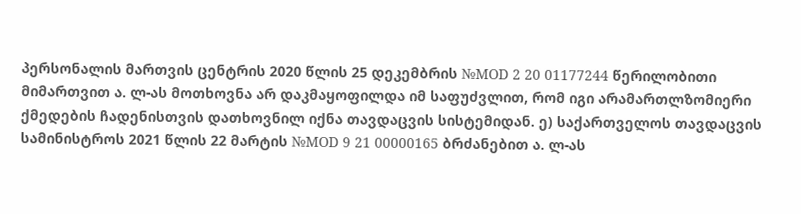პერსონალის მართვის ცენტრის 2020 წლის 25 დეკემბრის №MOD 2 20 01177244 წერილობითი მიმართვით ა. ლ-ას მოთხოვნა არ დაკმაყოფილდა იმ საფუძვლით, რომ იგი არამართლზომიერი ქმედების ჩადენისთვის დათხოვნილ იქნა თავდაცვის სისტემიდან. ე) საქართველოს თავდაცვის სამინისტროს 2021 წლის 22 მარტის №MOD 9 21 00000165 ბრძანებით ა. ლ-ას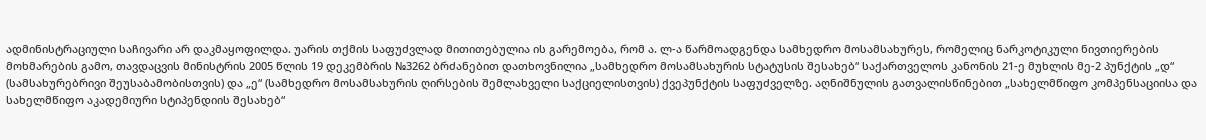ადმინისტრაციული საჩივარი არ დაკმაყოფილდა. უარის თქმის საფუძვლად მითითებულია ის გარემოება, რომ ა. ლ-ა წარმოადგენდა სამხედრო მოსამსახურეს, რომელიც ნარკოტიკული ნივთიერების მოხმარების გამო, თავდაცვის მინისტრის 2005 წლის 19 დეკემბრის №3262 ბრძანებით დათხოვნილია „სამხედრო მოსამსახურის სტატუსის შესახებ“ საქართველოს კანონის 21-ე მუხლის მე-2 პუნქტის „დ“ (სამსახურებრივი შეუსაბამობისთვის) და „ე“ (სამხედრო მოსამსახურის ღირსების შემლახველი საქციელისთვის) ქვეპუნქტის საფუძველზე. აღნიშნულის გათვალისწინებით „სახელმწიფო კომპენსაციისა და სახელმწიფო აკადემიური სტიპენდიის შესახებ“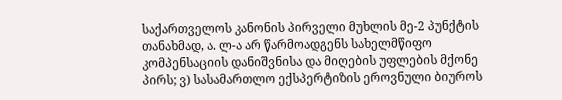საქართველოს კანონის პირველი მუხლის მე-2 პუნქტის თანახმად, ა. ლ-ა არ წარმოადგენს სახელმწიფო კომპენსაციის დანიშვნისა და მიღების უფლების მქონე პირს; ვ) სასამართლო ექსპერტიზის ეროვნული ბიუროს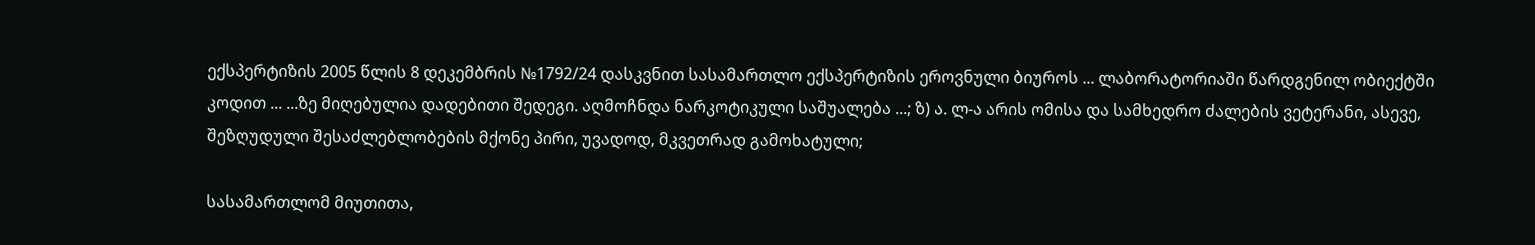ექსპერტიზის 2005 წლის 8 დეკემბრის №1792/24 დასკვნით სასამართლო ექსპერტიზის ეროვნული ბიუროს ... ლაბორატორიაში წარდგენილ ობიექტში კოდით ... ...ზე მიღებულია დადებითი შედეგი. აღმოჩნდა ნარკოტიკული საშუალება ...; ზ) ა. ლ-ა არის ომისა და სამხედრო ძალების ვეტერანი, ასევე, შეზღუდული შესაძლებლობების მქონე პირი, უვადოდ, მკვეთრად გამოხატული;

სასამართლომ მიუთითა,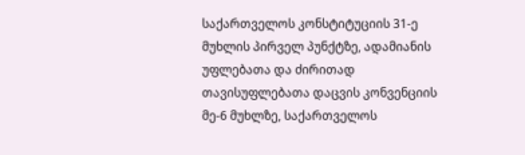საქართველოს კონსტიტუციის 31-ე მუხლის პირველ პუნქტზე, ადამიანის უფლებათა და ძირითად თავისუფლებათა დაცვის კონვენციის მე-6 მუხლზე, საქართველოს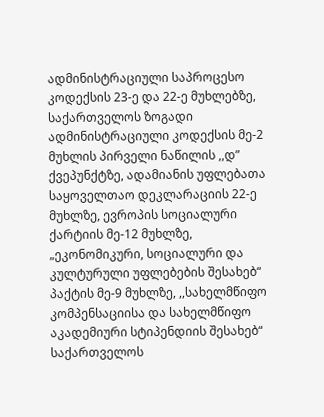ადმინისტრაციული საპროცესო კოდექსის 23-ე და 22-ე მუხლებზე, საქართველოს ზოგადი ადმინისტრაციული კოდექსის მე-2 მუხლის პირველი ნაწილის ,,დ” ქვეპუნქტზე, ადამიანის უფლებათა საყოველთაო დეკლარაციის 22-ე მუხლზე, ევროპის სოციალური ქარტიის მე-12 მუხლზე, „ეკონომიკური, სოციალური და კულტურული უფლებების შესახებ“ პაქტის მე-9 მუხლზე, ,,სახელმწიფო კომპენსაციისა და სახელმწიფო აკადემიური სტიპენდიის შესახებ“ საქართველოს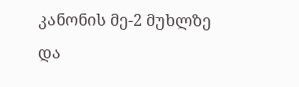კანონის მე-2 მუხლზე და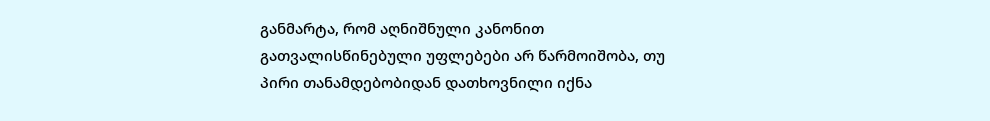განმარტა, რომ აღნიშნული კანონით გათვალისწინებული უფლებები არ წარმოიშობა, თუ პირი თანამდებობიდან დათხოვნილი იქნა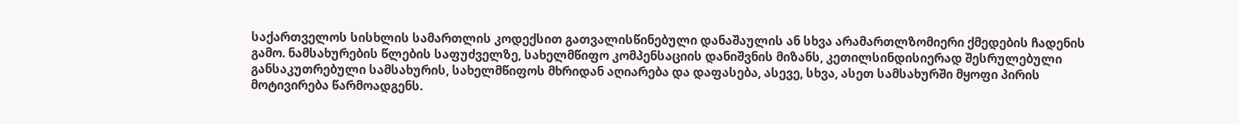საქართველოს სისხლის სამართლის კოდექსით გათვალისწინებული დანაშაულის ან სხვა არამართლზომიერი ქმედების ჩადენის გამო. ნამსახურების წლების საფუძველზე, სახელმწიფო კომპენსაციის დანიშვნის მიზანს, კეთილსინდისიერად შესრულებული განსაკუთრებული სამსახურის, სახელმწიფოს მხრიდან აღიარება და დაფასება, ასევე, სხვა, ასეთ სამსახურში მყოფი პირის მოტივირება წარმოადგენს.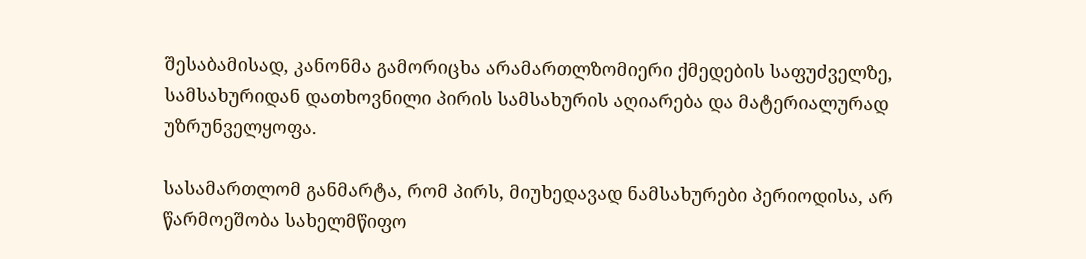შესაბამისად, კანონმა გამორიცხა არამართლზომიერი ქმედების საფუძველზე, სამსახურიდან დათხოვნილი პირის სამსახურის აღიარება და მატერიალურად უზრუნველყოფა.

სასამართლომ განმარტა, რომ პირს, მიუხედავად ნამსახურები პერიოდისა, არ წარმოეშობა სახელმწიფო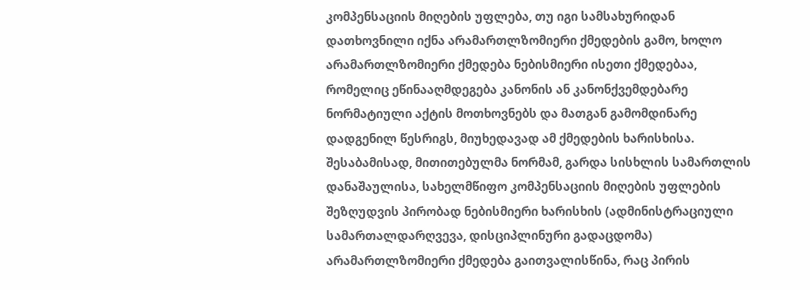კომპენსაციის მიღების უფლება, თუ იგი სამსახურიდან დათხოვნილი იქნა არამართლზომიერი ქმედების გამო, ხოლო არამართლზომიერი ქმედება ნებისმიერი ისეთი ქმედებაა, რომელიც ეწინააღმდეგება კანონის ან კანონქვემდებარე ნორმატიული აქტის მოთხოვნებს და მათგან გამომდინარე დადგენილ წესრიგს, მიუხედავად ამ ქმედების ხარისხისა. შესაბამისად, მითითებულმა ნორმამ, გარდა სისხლის სამართლის დანაშაულისა, სახელმწიფო კომპენსაციის მიღების უფლების შეზღუდვის პირობად ნებისმიერი ხარისხის (ადმინისტრაციული სამართალდარღვევა, დისციპლინური გადაცდომა) არამართლზომიერი ქმედება გაითვალისწინა, რაც პირის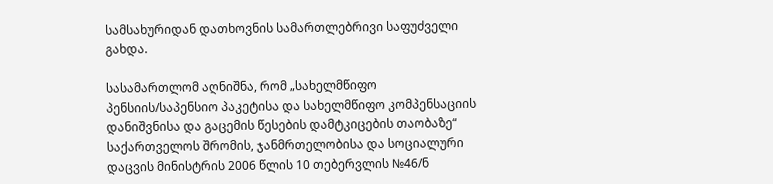სამსახურიდან დათხოვნის სამართლებრივი საფუძველი გახდა.

სასამართლომ აღნიშნა, რომ „სახელმწიფო პენსიის/საპენსიო პაკეტისა და სახელმწიფო კომპენსაციის დანიშვნისა და გაცემის წესების დამტკიცების თაობაზე“ საქართველოს შრომის, ჯანმრთელობისა და სოციალური დაცვის მინისტრის 2006 წლის 10 თებერვლის №46/ნ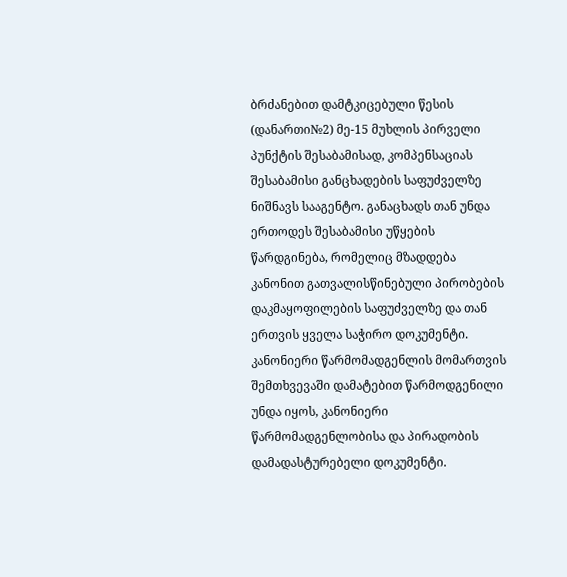ბრძანებით დამტკიცებული წესის (დანართი№2) მე-15 მუხლის პირველი პუნქტის შესაბამისად, კომპენსაციას შესაბამისი განცხადების საფუძველზე ნიშნავს სააგენტო. განაცხადს თან უნდა ერთოდეს შესაბამისი უწყების წარდგინება, რომელიც მზადდება კანონით გათვალისწინებული პირობების დაკმაყოფილების საფუძველზე და თან ერთვის ყველა საჭირო დოკუმენტი. კანონიერი წარმომადგენლის მომართვის შემთხვევაში დამატებით წარმოდგენილი უნდა იყოს, კანონიერი წარმომადგენლობისა და პირადობის დამადასტურებელი დოკუმენტი.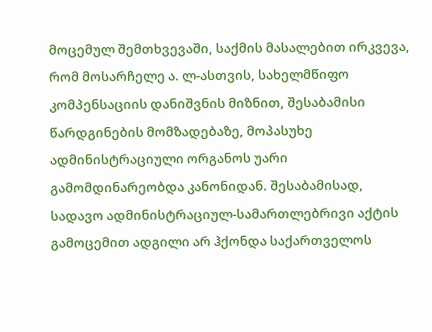მოცემულ შემთხვევაში, საქმის მასალებით ირკვევა, რომ მოსარჩელე ა. ლ-ასთვის, სახელმწიფო კომპენსაციის დანიშვნის მიზნით, შესაბამისი წარდგინების მომზადებაზე, მოპასუხე ადმინისტრაციული ორგანოს უარი გამომდინარეობდა კანონიდან. შესაბამისად, სადავო ადმინისტრაციულ-სამართლებრივი აქტის გამოცემით ადგილი არ ჰქონდა საქართველოს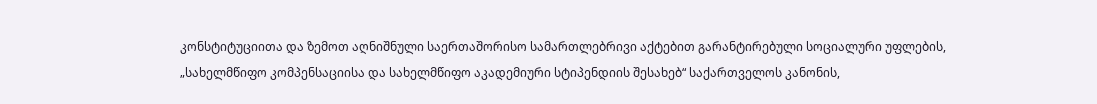კონსტიტუციითა და ზემოთ აღნიშნული საერთაშორისო სამართლებრივი აქტებით გარანტირებული სოციალური უფლების, „სახელმწიფო კომპენსაციისა და სახელმწიფო აკადემიური სტიპენდიის შესახებ“ საქართველოს კანონის,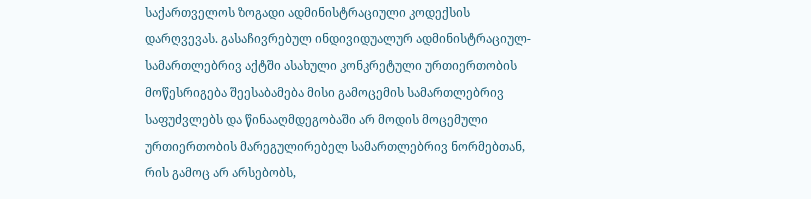საქართველოს ზოგადი ადმინისტრაციული კოდექსის დარღვევას. გასაჩივრებულ ინდივიდუალურ ადმინისტრაციულ-სამართლებრივ აქტში ასახული კონკრეტული ურთიერთობის მოწესრიგება შეესაბამება მისი გამოცემის სამართლებრივ საფუძვლებს და წინააღმდეგობაში არ მოდის მოცემული ურთიერთობის მარეგულირებელ სამართლებრივ ნორმებთან, რის გამოც არ არსებობს,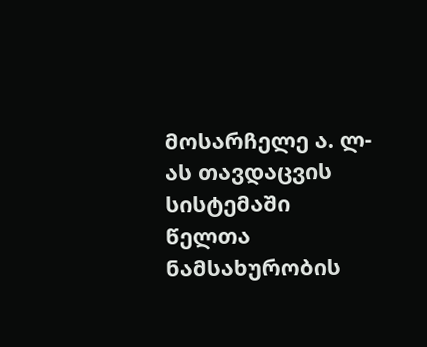მოსარჩელე ა. ლ-ას თავდაცვის სისტემაში წელთა ნამსახურობის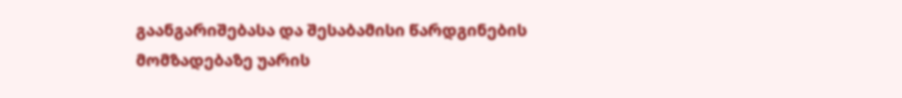გაანგარიშებასა და შესაბამისი წარდგინების მომზადებაზე უარის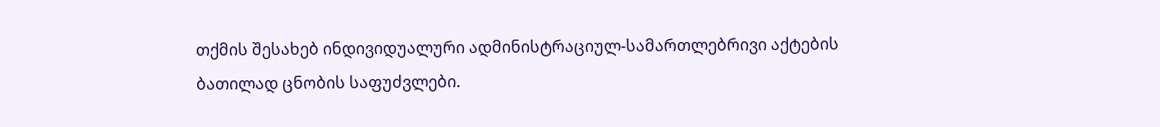თქმის შესახებ ინდივიდუალური ადმინისტრაციულ-სამართლებრივი აქტების ბათილად ცნობის საფუძვლები.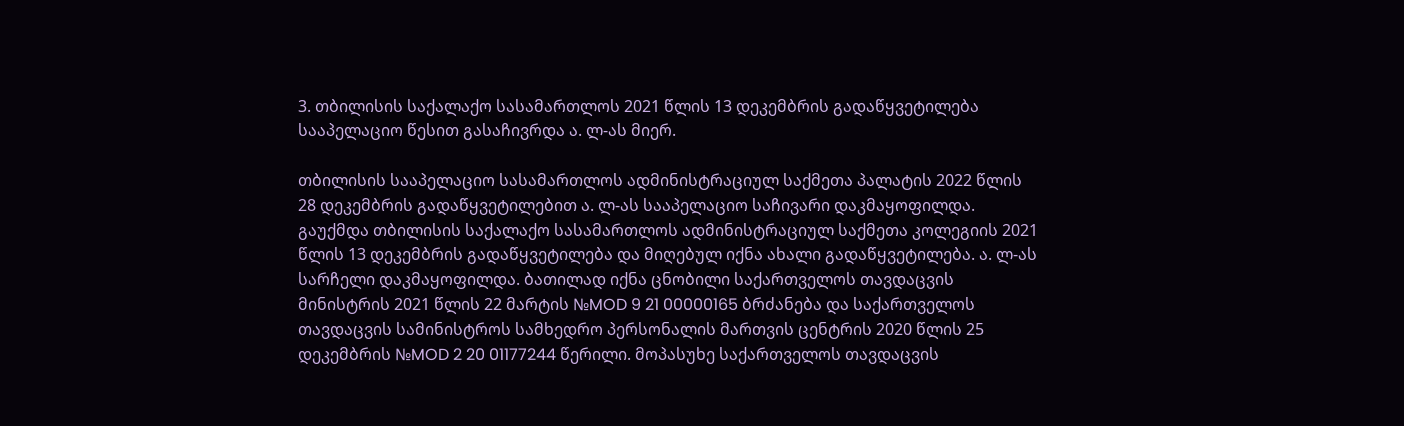3. თბილისის საქალაქო სასამართლოს 2021 წლის 13 დეკემბრის გადაწყვეტილება სააპელაციო წესით გასაჩივრდა ა. ლ-ას მიერ.

თბილისის სააპელაციო სასამართლოს ადმინისტრაციულ საქმეთა პალატის 2022 წლის 28 დეკემბრის გადაწყვეტილებით ა. ლ-ას სააპელაციო საჩივარი დაკმაყოფილდა. გაუქმდა თბილისის საქალაქო სასამართლოს ადმინისტრაციულ საქმეთა კოლეგიის 2021 წლის 13 დეკემბრის გადაწყვეტილება და მიღებულ იქნა ახალი გადაწყვეტილება. ა. ლ-ას სარჩელი დაკმაყოფილდა. ბათილად იქნა ცნობილი საქართველოს თავდაცვის მინისტრის 2021 წლის 22 მარტის №MOD 9 21 00000165 ბრძანება და საქართველოს თავდაცვის სამინისტროს სამხედრო პერსონალის მართვის ცენტრის 2020 წლის 25 დეკემბრის №MOD 2 20 01177244 წერილი. მოპასუხე საქართველოს თავდაცვის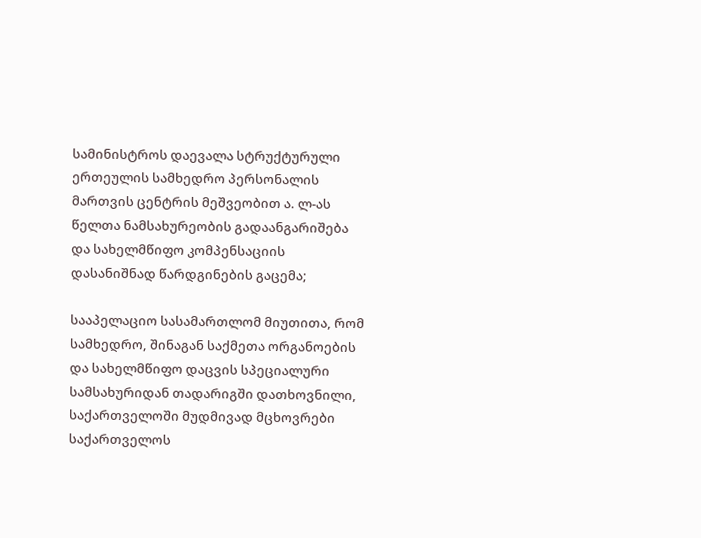სამინისტროს დაევალა სტრუქტურული ერთეულის სამხედრო პერსონალის მართვის ცენტრის მეშვეობით ა. ლ-ას წელთა ნამსახურეობის გადაანგარიშება და სახელმწიფო კომპენსაციის დასანიშნად წარდგინების გაცემა;

სააპელაციო სასამართლომ მიუთითა, რომ სამხედრო, შინაგან საქმეთა ორგანოების და სახელმწიფო დაცვის სპეციალური სამსახურიდან თადარიგში დათხოვნილი, საქართველოში მუდმივად მცხოვრები საქართველოს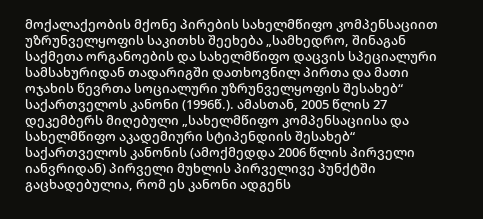მოქალაქეობის მქონე პირების სახელმწიფო კომპენსაციით უზრუნველყოფის საკითხს შეეხება „სამხედრო, შინაგან საქმეთა ორგანოების და სახელმწიფო დაცვის სპეციალური სამსახურიდან თადარიგში დათხოვნილ პირთა და მათი ოჯახის წევრთა სოციალური უზრუნველყოფის შესახებ“ საქართველოს კანონი (1996წ.). ამასთან, 2005 წლის 27 დეკემბერს მიღებული „სახელმწიფო კომპენსაციისა და სახელმწიფო აკადემიური სტიპენდიის შესახებ“ საქართველოს კანონის (ამოქმედდა 2006 წლის პირველი იანვრიდან) პირველი მუხლის პირველივე პუნქტში გაცხადებულია, რომ ეს კანონი ადგენს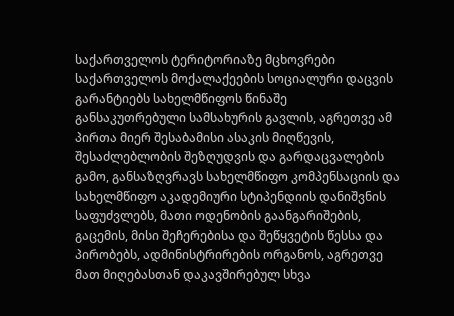საქართველოს ტერიტორიაზე მცხოვრები საქართველოს მოქალაქეების სოციალური დაცვის გარანტიებს სახელმწიფოს წინაშე განსაკუთრებული სამსახურის გავლის, აგრეთვე ამ პირთა მიერ შესაბამისი ასაკის მიღწევის, შესაძლებლობის შეზღუდვის და გარდაცვალების გამო, განსაზღვრავს სახელმწიფო კომპენსაციის და სახელმწიფო აკადემიური სტიპენდიის დანიშვნის საფუძვლებს, მათი ოდენობის გაანგარიშების, გაცემის, მისი შეჩერებისა და შეწყვეტის წესსა და პირობებს, ადმინისტრირების ორგანოს, აგრეთვე მათ მიღებასთან დაკავშირებულ სხვა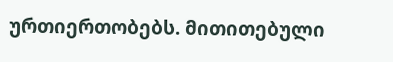ურთიერთობებს. მითითებული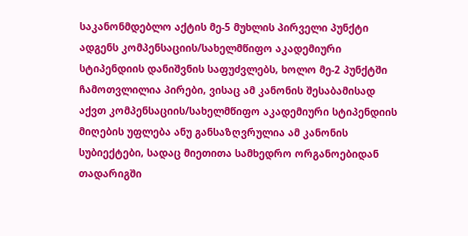საკანონმდებლო აქტის მე-5 მუხლის პირველი პუნქტი ადგენს კომპენსაციის/სახელმწიფო აკადემიური სტიპენდიის დანიშვნის საფუძვლებს, ხოლო მე-2 პუნქტში ჩამოთვლილია პირები, ვისაც ამ კანონის შესაბამისად აქვთ კომპენსაციის/სახელმწიფო აკადემიური სტიპენდიის მიღების უფლება ანუ განსაზღვრულია ამ კანონის სუბიექტები, სადაც მიეთითა სამხედრო ორგანოებიდან თადარიგში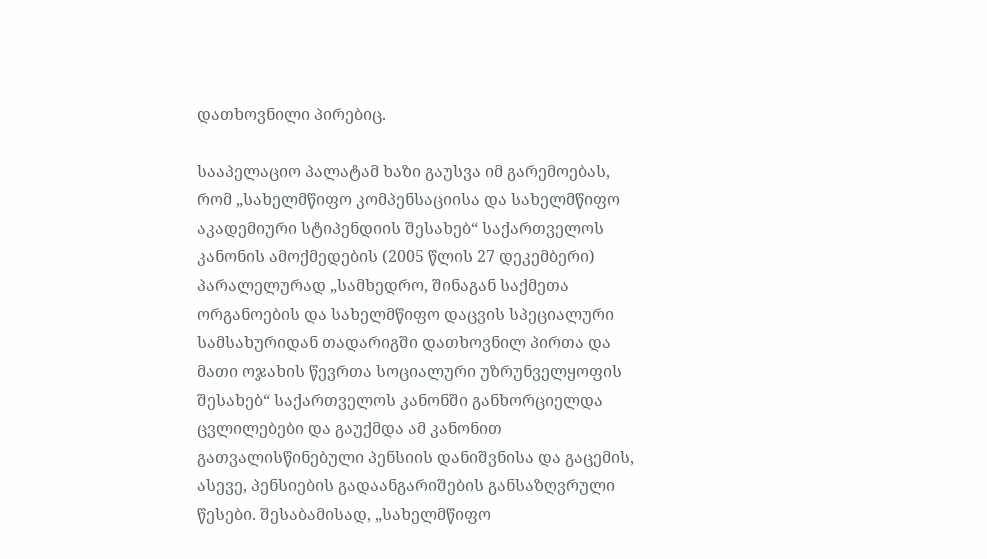დათხოვნილი პირებიც.

სააპელაციო პალატამ ხაზი გაუსვა იმ გარემოებას, რომ „სახელმწიფო კომპენსაციისა და სახელმწიფო აკადემიური სტიპენდიის შესახებ“ საქართველოს კანონის ამოქმედების (2005 წლის 27 დეკემბერი) პარალელურად „სამხედრო, შინაგან საქმეთა ორგანოების და სახელმწიფო დაცვის სპეციალური სამსახურიდან თადარიგში დათხოვნილ პირთა და მათი ოჯახის წევრთა სოციალური უზრუნველყოფის შესახებ“ საქართველოს კანონში განხორციელდა ცვლილებები და გაუქმდა ამ კანონით გათვალისწინებული პენსიის დანიშვნისა და გაცემის, ასევე, პენსიების გადაანგარიშების განსაზღვრული წესები. შესაბამისად, „სახელმწიფო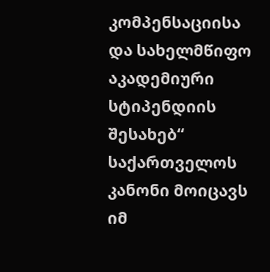კომპენსაციისა და სახელმწიფო აკადემიური სტიპენდიის შესახებ“ საქართველოს კანონი მოიცავს იმ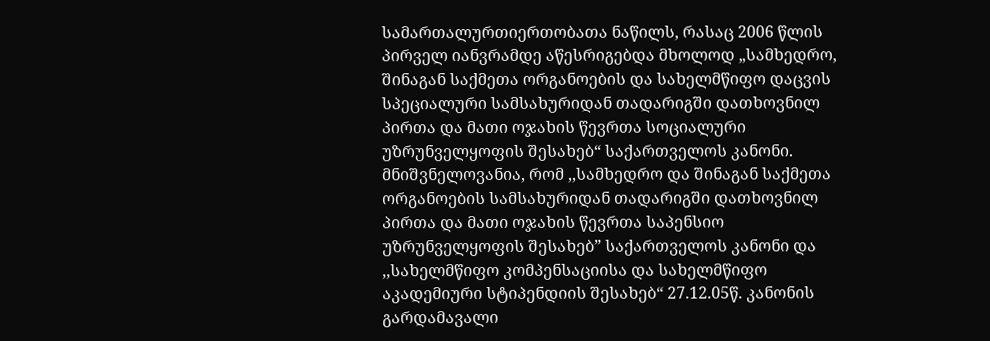სამართალურთიერთობათა ნაწილს, რასაც 2006 წლის პირველ იანვრამდე აწესრიგებდა მხოლოდ „სამხედრო, შინაგან საქმეთა ორგანოების და სახელმწიფო დაცვის სპეციალური სამსახურიდან თადარიგში დათხოვნილ პირთა და მათი ოჯახის წევრთა სოციალური უზრუნველყოფის შესახებ“ საქართველოს კანონი. მნიშვნელოვანია, რომ ,,სამხედრო და შინაგან საქმეთა ორგანოების სამსახურიდან თადარიგში დათხოვნილ პირთა და მათი ოჯახის წევრთა საპენსიო უზრუნველყოფის შესახებ” საქართველოს კანონი და ,,სახელმწიფო კომპენსაციისა და სახელმწიფო აკადემიური სტიპენდიის შესახებ“ 27.12.05წ. კანონის გარდამავალი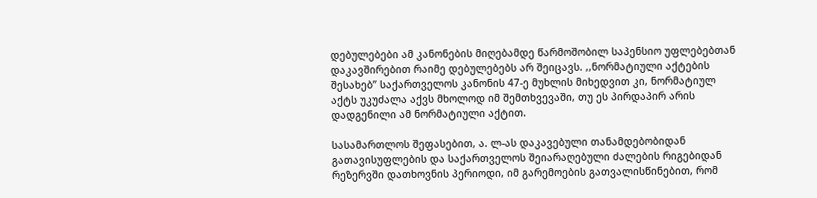დებულებები ამ კანონების მიღებამდე წარმოშობილ საპენსიო უფლებებთან დაკავშირებით რაიმე დებულებებს არ შეიცავს. ,,ნორმატიული აქტების შესახებ’’ საქართველოს კანონის 47-ე მუხლის მიხედვით კი, ნორმატიულ აქტს უკუძალა აქვს მხოლოდ იმ შემთხვევაში, თუ ეს პირდაპირ არის დადგენილი ამ ნორმატიული აქტით.

სასამართლოს შეფასებით, ა. ლ-ას დაკავებული თანამდებობიდან გათავისუფლების და საქართველოს შეიარაღებული ძალების რიგებიდან რეზერვში დათხოვნის პერიოდი, იმ გარემოების გათვალისწინებით, რომ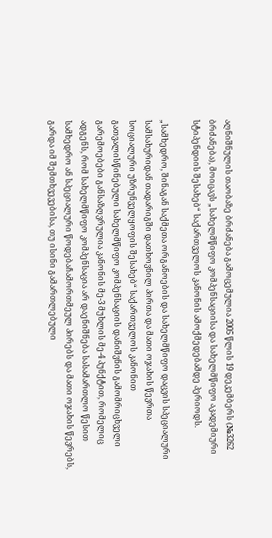აღნიშნულის თაობაზე ბრძანება გამოცემულია 2005 წლის 19 დეკემბერს (№3262 ბრძანება), მოიცავს „სახელმწიფო კომპენსაციისა და სახელმწიფო აკადემიური სტიპენდიის შესახებ“ საქართველოს კანონის ამოქმედებამდე პერიოდს.

„სამხედრო, შინაგან საქმეთა ორგანოების და სახელმწიფო დაცვის სპეციალური სამსახურიდან თადარიგში დათხოვნილ პირთა და მათი ოჯახის წევრთა სოციალური უზრუნველყოფის შესახებ“ საქართველოს კანონით გათვალისწინებული სახელმწიფო კომპენსაციის დანიშვნის გამომრიცხველი გარემოებები განსაზღვრულია კანონის მე-3 მუხლის მე-4 პუნქტით, რომელიც ადგენს, რომ სახელმწიფო კომპენსაცია არ დაენიშნება სასამართლო წესით სამხედრო ან სპეციალური წოდებაჩამორთმეულ პირებს და მათი ოჯახის წევრებს, გარდა იმ შემთხვევებისა, თუ ისინი გამართლებული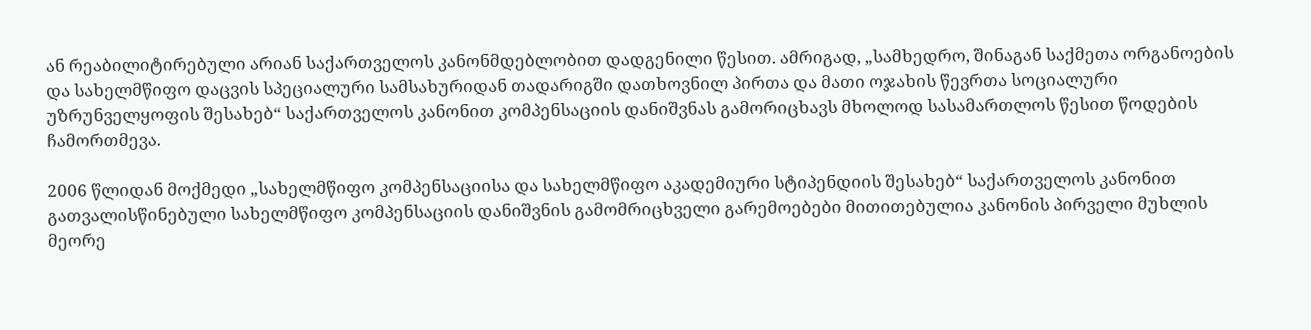ან რეაბილიტირებული არიან საქართველოს კანონმდებლობით დადგენილი წესით. ამრიგად, „სამხედრო, შინაგან საქმეთა ორგანოების და სახელმწიფო დაცვის სპეციალური სამსახურიდან თადარიგში დათხოვნილ პირთა და მათი ოჯახის წევრთა სოციალური უზრუნველყოფის შესახებ“ საქართველოს კანონით კომპენსაციის დანიშვნას გამორიცხავს მხოლოდ სასამართლოს წესით წოდების ჩამორთმევა.

2006 წლიდან მოქმედი „სახელმწიფო კომპენსაციისა და სახელმწიფო აკადემიური სტიპენდიის შესახებ“ საქართველოს კანონით გათვალისწინებული სახელმწიფო კომპენსაციის დანიშვნის გამომრიცხველი გარემოებები მითითებულია კანონის პირველი მუხლის მეორე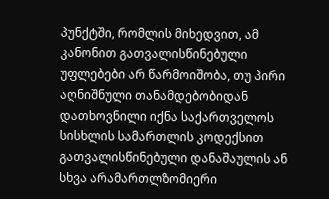პუნქტში, რომლის მიხედვით, ამ კანონით გათვალისწინებული უფლებები არ წარმოიშობა, თუ პირი აღნიშნული თანამდებობიდან დათხოვნილი იქნა საქართველოს სისხლის სამართლის კოდექსით გათვალისწინებული დანაშაულის ან სხვა არამართლზომიერი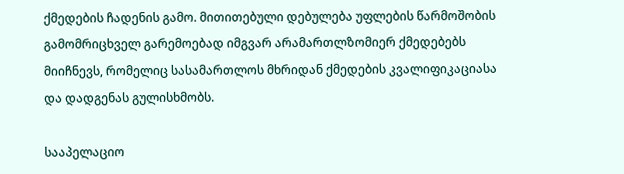ქმედების ჩადენის გამო. მითითებული დებულება უფლების წარმოშობის გამომრიცხველ გარემოებად იმგვარ არამართლზომიერ ქმედებებს მიიჩნევს, რომელიც სასამართლოს მხრიდან ქმედების კვალიფიკაციასა და დადგენას გულისხმობს.

სააპელაციო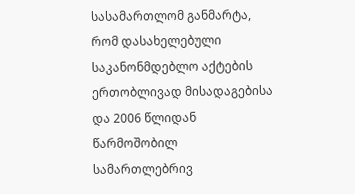სასამართლომ განმარტა, რომ დასახელებული საკანონმდებლო აქტების ერთობლივად მისადაგებისა და 2006 წლიდან წარმოშობილ სამართლებრივ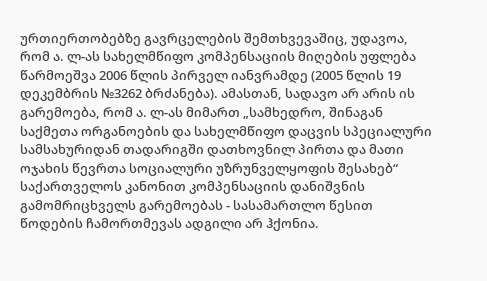ურთიერთობებზე გავრცელების შემთხვევაშიც, უდავოა, რომ ა. ლ-ას სახელმწიფო კომპენსაციის მიღების უფლება წარმოეშვა 2006 წლის პირველ იანვრამდე (2005 წლის 19 დეკემბრის №3262 ბრძანება). ამასთან, სადავო არ არის ის გარემოება, რომ ა. ლ-ას მიმართ „სამხედრო, შინაგან საქმეთა ორგანოების და სახელმწიფო დაცვის სპეციალური სამსახურიდან თადარიგში დათხოვნილ პირთა და მათი ოჯახის წევრთა სოციალური უზრუნველყოფის შესახებ“ საქართველოს კანონით კომპენსაციის დანიშვნის გამომრიცხველს გარემოებას - სასამართლო წესით წოდების ჩამორთმევას ადგილი არ ჰქონია.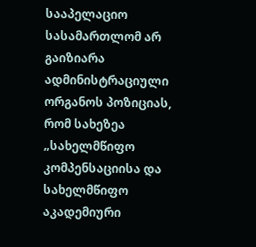სააპელაციო სასამართლომ არ გაიზიარა ადმინისტრაციული ორგანოს პოზიციას, რომ სახეზეა „სახელმწიფო კომპენსაციისა და სახელმწიფო აკადემიური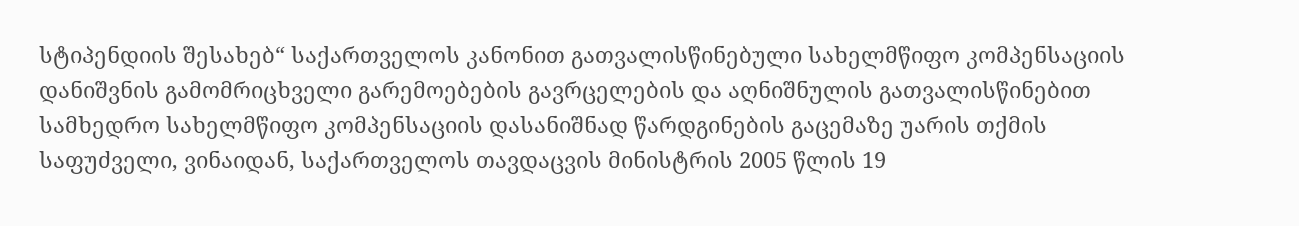სტიპენდიის შესახებ“ საქართველოს კანონით გათვალისწინებული სახელმწიფო კომპენსაციის დანიშვნის გამომრიცხველი გარემოებების გავრცელების და აღნიშნულის გათვალისწინებით სამხედრო სახელმწიფო კომპენსაციის დასანიშნად წარდგინების გაცემაზე უარის თქმის საფუძველი, ვინაიდან, საქართველოს თავდაცვის მინისტრის 2005 წლის 19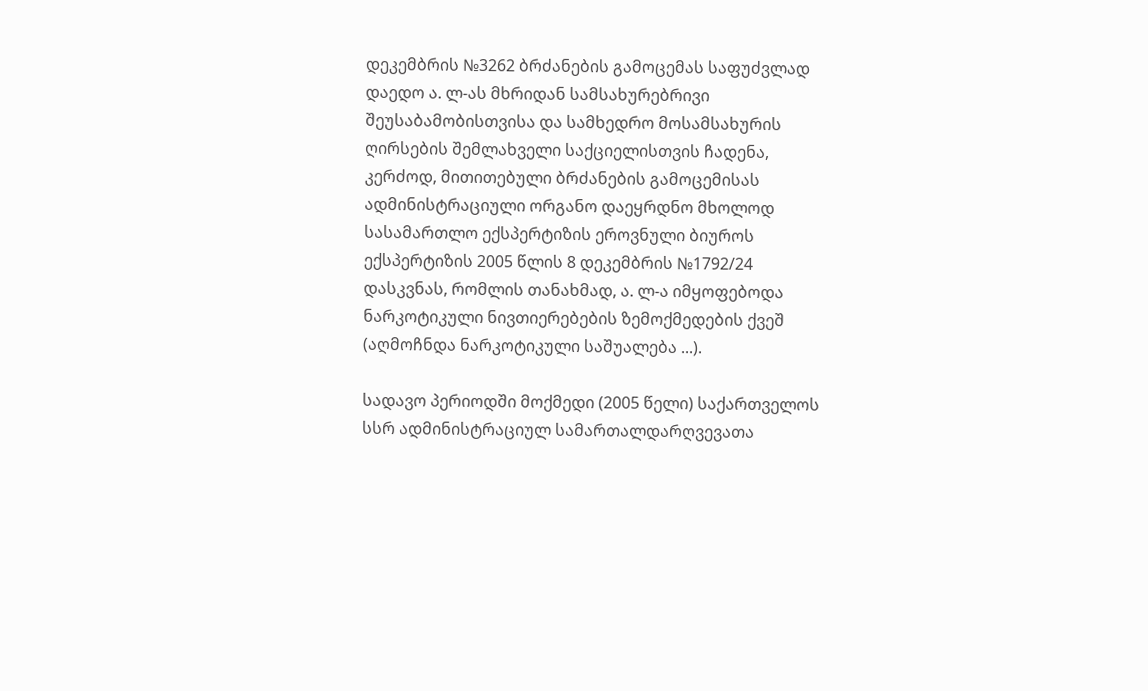დეკემბრის №3262 ბრძანების გამოცემას საფუძვლად დაედო ა. ლ-ას მხრიდან სამსახურებრივი შეუსაბამობისთვისა და სამხედრო მოსამსახურის ღირსების შემლახველი საქციელისთვის ჩადენა, კერძოდ, მითითებული ბრძანების გამოცემისას ადმინისტრაციული ორგანო დაეყრდნო მხოლოდ სასამართლო ექსპერტიზის ეროვნული ბიუროს ექსპერტიზის 2005 წლის 8 დეკემბრის №1792/24 დასკვნას, რომლის თანახმად, ა. ლ-ა იმყოფებოდა ნარკოტიკული ნივთიერებების ზემოქმედების ქვეშ (აღმოჩნდა ნარკოტიკული საშუალება ...).

სადავო პერიოდში მოქმედი (2005 წელი) საქართველოს სსრ ადმინისტრაციულ სამართალდარღვევათა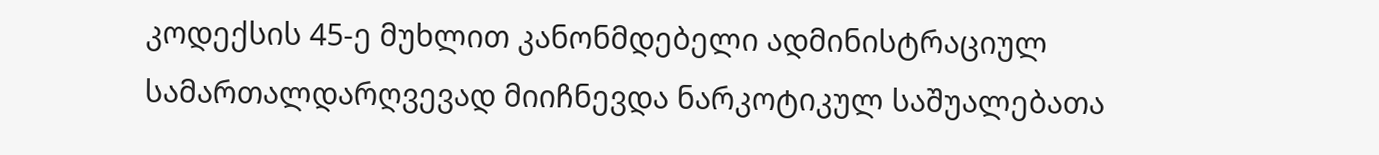კოდექსის 45-ე მუხლით კანონმდებელი ადმინისტრაციულ სამართალდარღვევად მიიჩნევდა ნარკოტიკულ საშუალებათა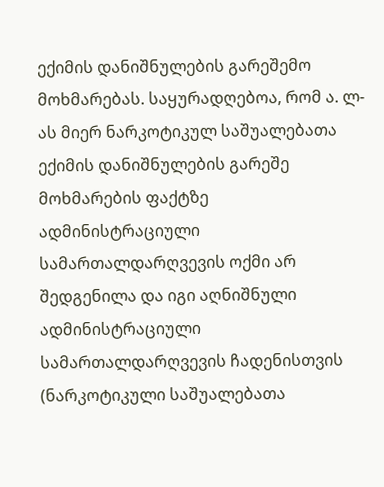ექიმის დანიშნულების გარეშემო მოხმარებას. საყურადღებოა, რომ ა. ლ-ას მიერ ნარკოტიკულ საშუალებათა ექიმის დანიშნულების გარეშე მოხმარების ფაქტზე ადმინისტრაციული სამართალდარღვევის ოქმი არ შედგენილა და იგი აღნიშნული ადმინისტრაციული სამართალდარღვევის ჩადენისთვის (ნარკოტიკული საშუალებათა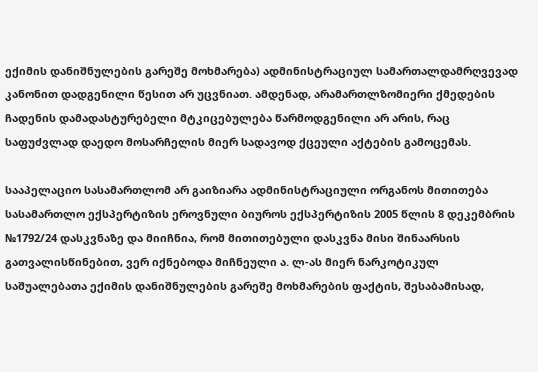ექიმის დანიშნულების გარეშე მოხმარება) ადმინისტრაციულ სამართალდამრღვევად კანონით დადგენილი წესით არ უცვნიათ. ამდენად, არამართლზომიერი ქმედების ჩადენის დამადასტურებელი მტკიცებულება წარმოდგენილი არ არის, რაც საფუძვლად დაედო მოსარჩელის მიერ სადავოდ ქცეული აქტების გამოცემას.

სააპელაციო სასამართლომ არ გაიზიარა ადმინისტრაციული ორგანოს მითითება სასამართლო ექსპერტიზის ეროვნული ბიუროს ექსპერტიზის 2005 წლის 8 დეკემბრის №1792/24 დასკვნაზე და მიიჩნია, რომ მითითებული დასკვნა მისი შინაარსის გათვალისწინებით, ვერ იქნებოდა მიჩნეული ა. ლ-ას მიერ ნარკოტიკულ საშუალებათა ექიმის დანიშნულების გარეშე მოხმარების ფაქტის, შესაბამისად,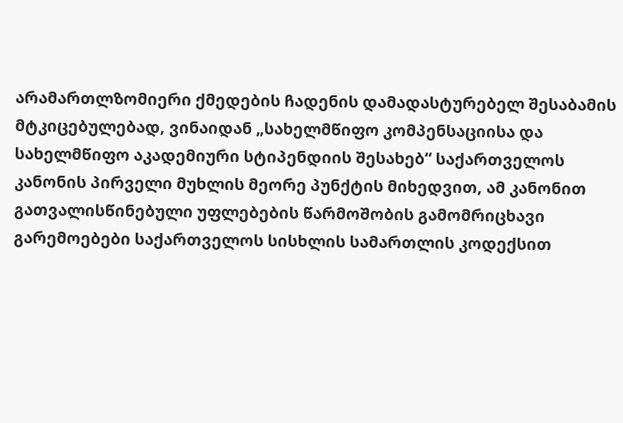არამართლზომიერი ქმედების ჩადენის დამადასტურებელ შესაბამის მტკიცებულებად, ვინაიდან „სახელმწიფო კომპენსაციისა და სახელმწიფო აკადემიური სტიპენდიის შესახებ“ საქართველოს კანონის პირველი მუხლის მეორე პუნქტის მიხედვით, ამ კანონით გათვალისწინებული უფლებების წარმოშობის გამომრიცხავი გარემოებები საქართველოს სისხლის სამართლის კოდექსით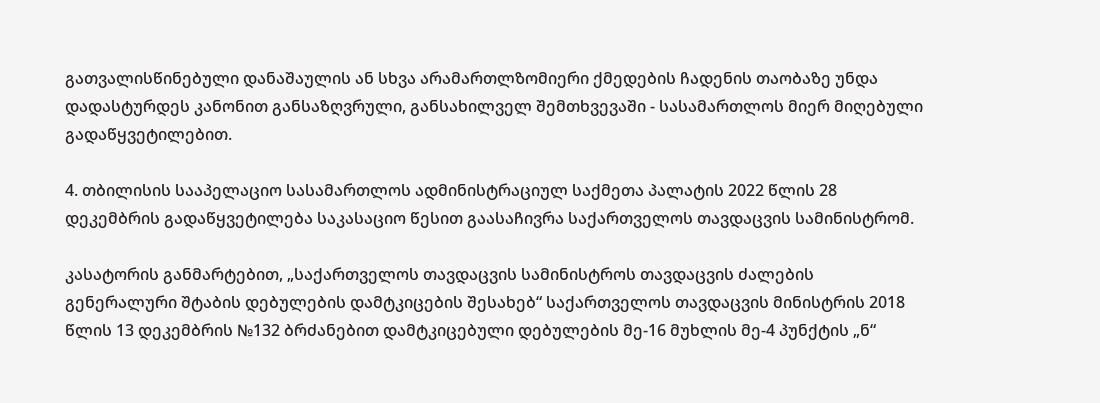გათვალისწინებული დანაშაულის ან სხვა არამართლზომიერი ქმედების ჩადენის თაობაზე უნდა დადასტურდეს კანონით განსაზღვრული, განსახილველ შემთხვევაში - სასამართლოს მიერ მიღებული გადაწყვეტილებით.

4. თბილისის სააპელაციო სასამართლოს ადმინისტრაციულ საქმეთა პალატის 2022 წლის 28 დეკემბრის გადაწყვეტილება საკასაციო წესით გაასაჩივრა საქართველოს თავდაცვის სამინისტრომ.

კასატორის განმარტებით, „საქართველოს თავდაცვის სამინისტროს თავდაცვის ძალების გენერალური შტაბის დებულების დამტკიცების შესახებ“ საქართველოს თავდაცვის მინისტრის 2018 წლის 13 დეკემბრის №132 ბრძანებით დამტკიცებული დებულების მე-16 მუხლის მე-4 პუნქტის „ნ“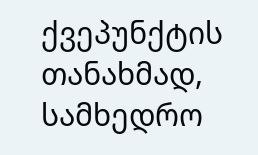ქვეპუნქტის თანახმად, სამხედრო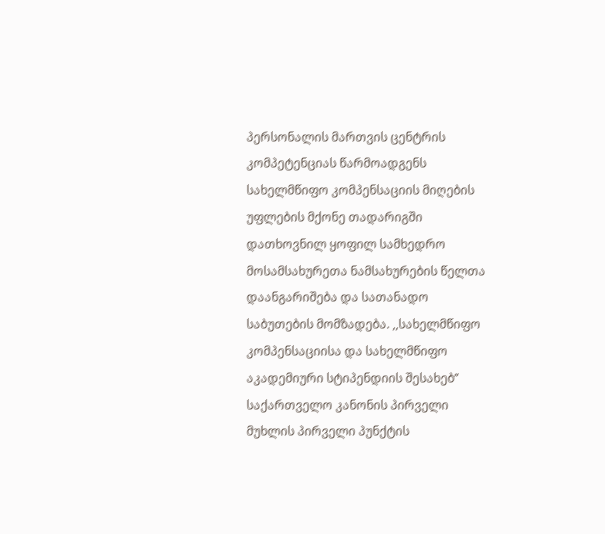პერსონალის მართვის ცენტრის კომპეტენციას წარმოადგენს სახელმწიფო კომპენსაციის მიღების უფლების მქონე თადარიგში დათხოვნილ ყოფილ სამხედრო მოსამსახურეთა ნამსახურების წელთა დაანგარიშება და სათანადო საბუთების მომზადება. ,,სახელმწიფო კომპენსაციისა და სახელმწიფო აკადემიური სტიპენდიის შესახებ’’ საქართველო კანონის პირველი მუხლის პირველი პუნქტის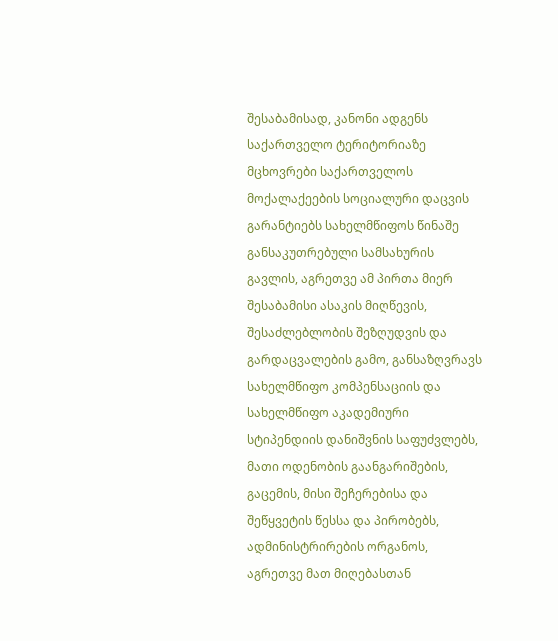შესაბამისად, კანონი ადგენს საქართველო ტერიტორიაზე მცხოვრები საქართველოს მოქალაქეების სოციალური დაცვის გარანტიებს სახელმწიფოს წინაშე განსაკუთრებული სამსახურის გავლის, აგრეთვე ამ პირთა მიერ შესაბამისი ასაკის მიღწევის, შესაძლებლობის შეზღუდვის და გარდაცვალების გამო, განსაზღვრავს სახელმწიფო კომპენსაციის და სახელმწიფო აკადემიური სტიპენდიის დანიშვნის საფუძვლებს, მათი ოდენობის გაანგარიშების, გაცემის, მისი შეჩერებისა და შეწყვეტის წესსა და პირობებს, ადმინისტრირების ორგანოს, აგრეთვე მათ მიღებასთან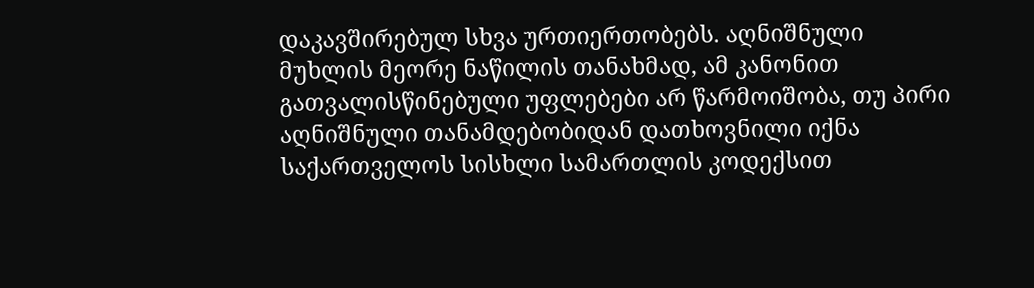დაკავშირებულ სხვა ურთიერთობებს. აღნიშნული მუხლის მეორე ნაწილის თანახმად, ამ კანონით გათვალისწინებული უფლებები არ წარმოიშობა, თუ პირი აღნიშნული თანამდებობიდან დათხოვნილი იქნა საქართველოს სისხლი სამართლის კოდექსით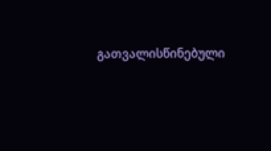გათვალისწინებული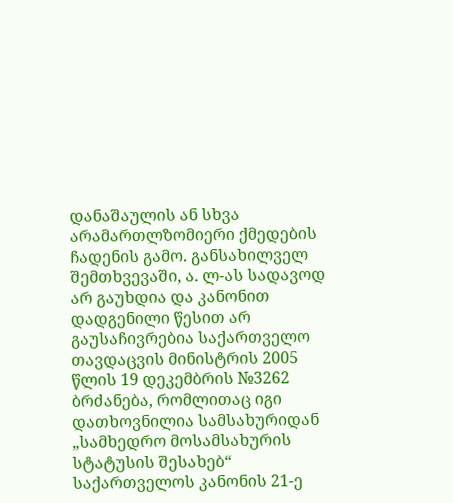დანაშაულის ან სხვა არამართლზომიერი ქმედების ჩადენის გამო. განსახილველ შემთხვევაში, ა. ლ-ას სადავოდ არ გაუხდია და კანონით დადგენილი წესით არ გაუსაჩივრებია საქართველო თავდაცვის მინისტრის 2005 წლის 19 დეკემბრის №3262 ბრძანება, რომლითაც იგი დათხოვნილია სამსახურიდან „სამხედრო მოსამსახურის სტატუსის შესახებ“ საქართველოს კანონის 21-ე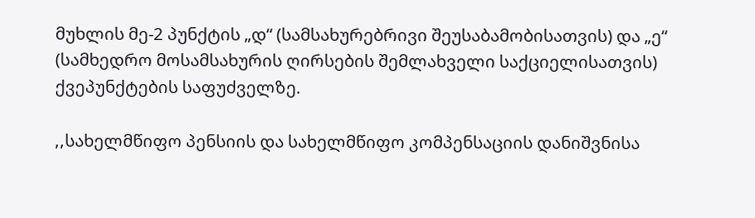მუხლის მე-2 პუნქტის „დ“ (სამსახურებრივი შეუსაბამობისათვის) და „ე“ (სამხედრო მოსამსახურის ღირსების შემლახველი საქციელისათვის) ქვეპუნქტების საფუძველზე.

,,სახელმწიფო პენსიის და სახელმწიფო კომპენსაციის დანიშვნისა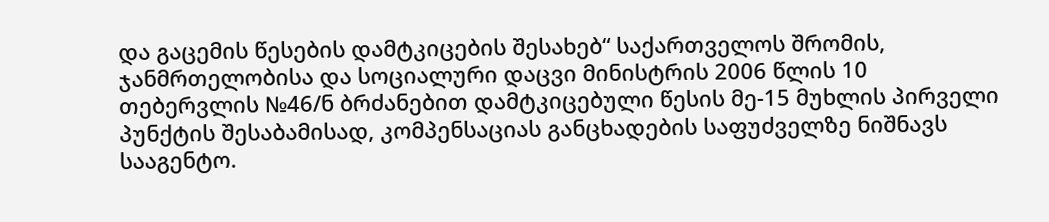და გაცემის წესების დამტკიცების შესახებ“ საქართველოს შრომის, ჯანმრთელობისა და სოციალური დაცვი მინისტრის 2006 წლის 10 თებერვლის №46/ნ ბრძანებით დამტკიცებული წესის მე-15 მუხლის პირველი პუნქტის შესაბამისად, კომპენსაციას განცხადების საფუძველზე ნიშნავს სააგენტო.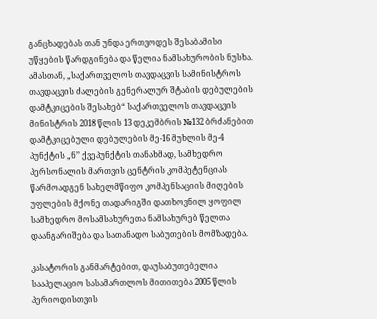განცხადებას თან უნდა ერთვოდეს შესაბამისი უწყების წარდგინება და წელია ნამსახურობის ნუსხა. ამასთან, „საქართველოს თავდაცვის სამინისტროს თავდაცვის ძალების გენერალურ შტაბის დებულების დამტკიცების შესახებ“ საქართველოს თავდაცვის მინისტრის 2018 წლის 13 დეკემბრის №132 ბრძანებით დამტკიცებული დებულების მე-16 მუხლის მე-4 პუნქტის „ნ’’ ქვეპუნქტის თანახმად, სამხედრო პერსონალის მართვის ცენტრის კომპეტენციას წარმოადგენ სახელმწიფო კომპენსაციის მიღების უფლების მქონე თადარიგში დათხოვნილ ყოფილ სამხედრო მოსამსახურეთა ნამსახურებ წელთა დაანგარიშება და სათანადო საბუთების მომზადება.

კასატორის განმარტებით, დაუსაბუთებელია სააპელაციო სასამართლოს მითითება 2005 წლის პერიოდისთვის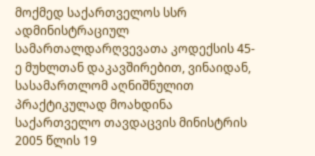მოქმედ საქართველოს სსრ ადმინისტრაციულ სამართალდარღვევათა კოდექსის 45-ე მუხლთან დაკავშირებით, ვინაიდან, სასამართლომ აღნიშნულით პრაქტიკულად მოახდინა საქართველო თავდაცვის მინისტრის 2005 წლის 19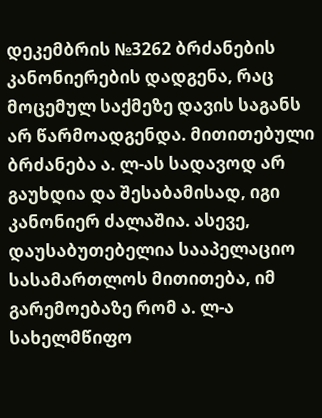დეკემბრის №3262 ბრძანების კანონიერების დადგენა, რაც მოცემულ საქმეზე დავის საგანს არ წარმოადგენდა. მითითებული ბრძანება ა. ლ-ას სადავოდ არ გაუხდია და შესაბამისად, იგი კანონიერ ძალაშია. ასევე, დაუსაბუთებელია სააპელაციო სასამართლოს მითითება, იმ გარემოებაზე რომ ა. ლ-ა სახელმწიფო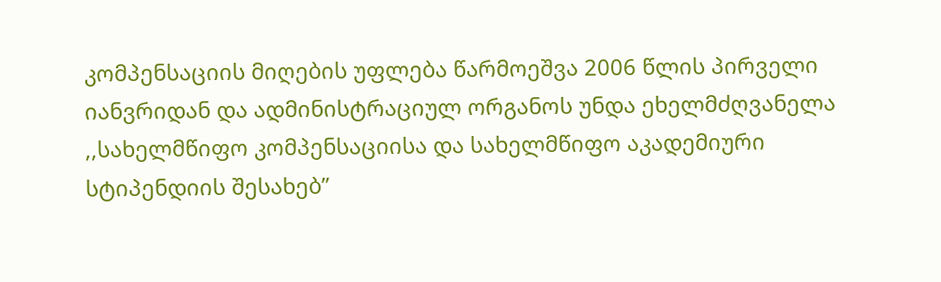კომპენსაციის მიღების უფლება წარმოეშვა 2006 წლის პირველი იანვრიდან და ადმინისტრაციულ ორგანოს უნდა ეხელმძღვანელა ,,სახელმწიფო კომპენსაციისა და სახელმწიფო აკადემიური სტიპენდიის შესახებ’’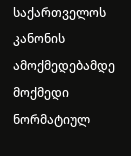საქართველოს კანონის ამოქმედებამდე მოქმედი ნორმატიულ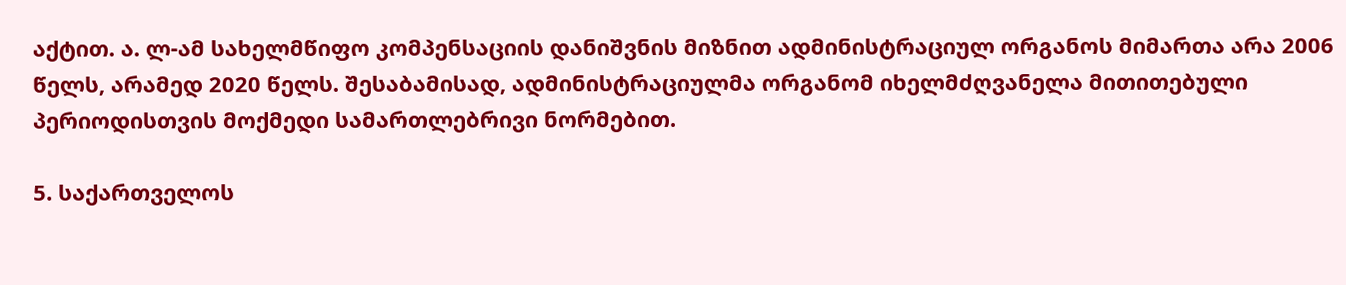აქტით. ა. ლ-ამ სახელმწიფო კომპენსაციის დანიშვნის მიზნით ადმინისტრაციულ ორგანოს მიმართა არა 2006 წელს, არამედ 2020 წელს. შესაბამისად, ადმინისტრაციულმა ორგანომ იხელმძღვანელა მითითებული პერიოდისთვის მოქმედი სამართლებრივი ნორმებით.

5. საქართველოს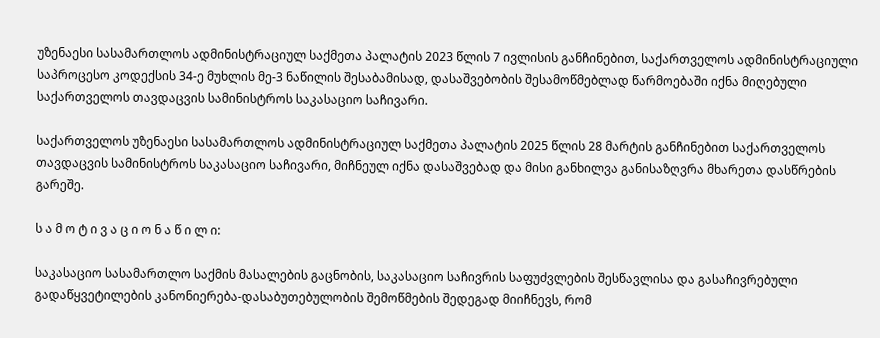უზენაესი სასამართლოს ადმინისტრაციულ საქმეთა პალატის 2023 წლის 7 ივლისის განჩინებით, საქართველოს ადმინისტრაციული საპროცესო კოდექსის 34-ე მუხლის მე-3 ნაწილის შესაბამისად, დასაშვებობის შესამოწმებლად წარმოებაში იქნა მიღებული საქართველოს თავდაცვის სამინისტროს საკასაციო საჩივარი.

საქართველოს უზენაესი სასამართლოს ადმინისტრაციულ საქმეთა პალატის 2025 წლის 28 მარტის განჩინებით საქართველოს თავდაცვის სამინისტროს საკასაციო საჩივარი, მიჩნეულ იქნა დასაშვებად და მისი განხილვა განისაზღვრა მხარეთა დასწრების გარეშე.

ს ა მ ო ტ ი ვ ა ც ი ო ნ ა წ ი ლ ი:

საკასაციო სასამართლო საქმის მასალების გაცნობის, საკასაციო საჩივრის საფუძვლების შესწავლისა და გასაჩივრებული გადაწყვეტილების კანონიერება-დასაბუთებულობის შემოწმების შედეგად მიიჩნევს, რომ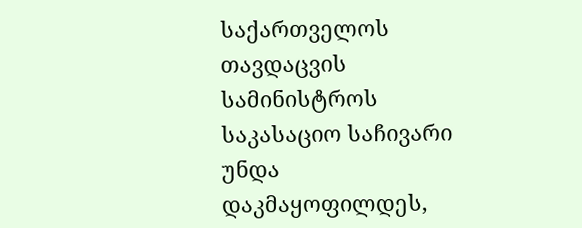საქართველოს თავდაცვის სამინისტროს საკასაციო საჩივარი უნდა დაკმაყოფილდეს,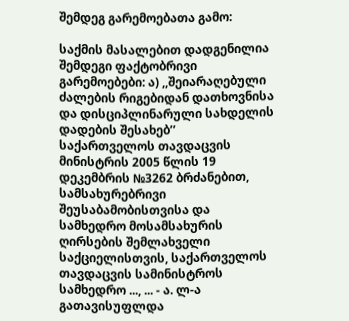შემდეგ გარემოებათა გამო:

საქმის მასალებით დადგენილია შემდეგი ფაქტობრივი გარემოებები: ა) ,,შეიარაღებული ძალების რიგებიდან დათხოვნისა და დისციპლინარული სახდელის დადების შესახებ’’ საქართველოს თავდაცვის მინისტრის 2005 წლის 19 დეკემბრის №3262 ბრძანებით, სამსახურებრივი შეუსაბამობისთვისა და სამხედრო მოსამსახურის ღირსების შემლახველი საქციელისთვის, საქართველოს თავდაცვის სამინისტროს სამხედრო ..., ... - ა. ლ-ა გათავისუფლდა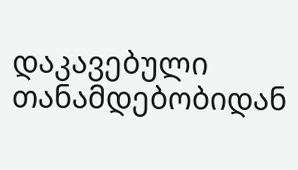დაკავებული თანამდებობიდან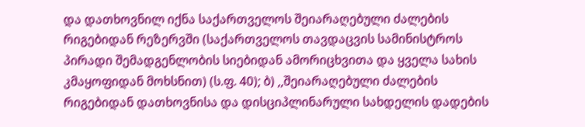და დათხოვნილ იქნა საქართველოს შეიარაღებული ძალების რიგებიდან რეზერვში (საქართველოს თავდაცვის სამინისტროს პირადი შემადგენლობის სიებიდან ამორიცხვითა და ყველა სახის კმაყოფიდან მოხსნით) (ს.ფ. 40); ბ) ,,შეიარაღებული ძალების რიგებიდან დათხოვნისა და დისციპლინარული სახდელის დადების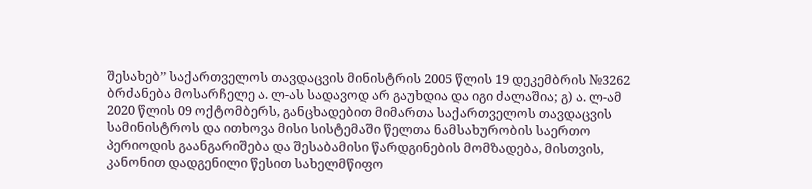შესახებ’’ საქართველოს თავდაცვის მინისტრის 2005 წლის 19 დეკემბრის №3262 ბრძანება მოსარჩელე ა. ლ-ას სადავოდ არ გაუხდია და იგი ძალაშია; გ) ა. ლ-ამ 2020 წლის 09 ოქტომბერს, განცხადებით მიმართა საქართველოს თავდაცვის სამინისტროს და ითხოვა მისი სისტემაში წელთა ნამსახურობის საერთო პერიოდის გაანგარიშება და შესაბამისი წარდგინების მომზადება, მისთვის, კანონით დადგენილი წესით სახელმწიფო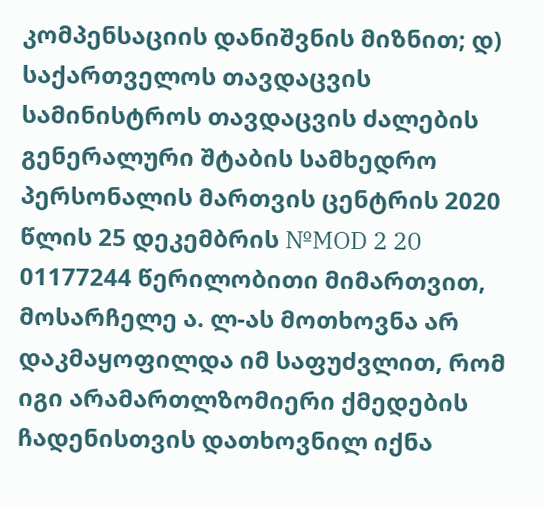კომპენსაციის დანიშვნის მიზნით; დ) საქართველოს თავდაცვის სამინისტროს თავდაცვის ძალების გენერალური შტაბის სამხედრო პერსონალის მართვის ცენტრის 2020 წლის 25 დეკემბრის №MOD 2 20 01177244 წერილობითი მიმართვით, მოსარჩელე ა. ლ-ას მოთხოვნა არ დაკმაყოფილდა იმ საფუძვლით, რომ იგი არამართლზომიერი ქმედების ჩადენისთვის დათხოვნილ იქნა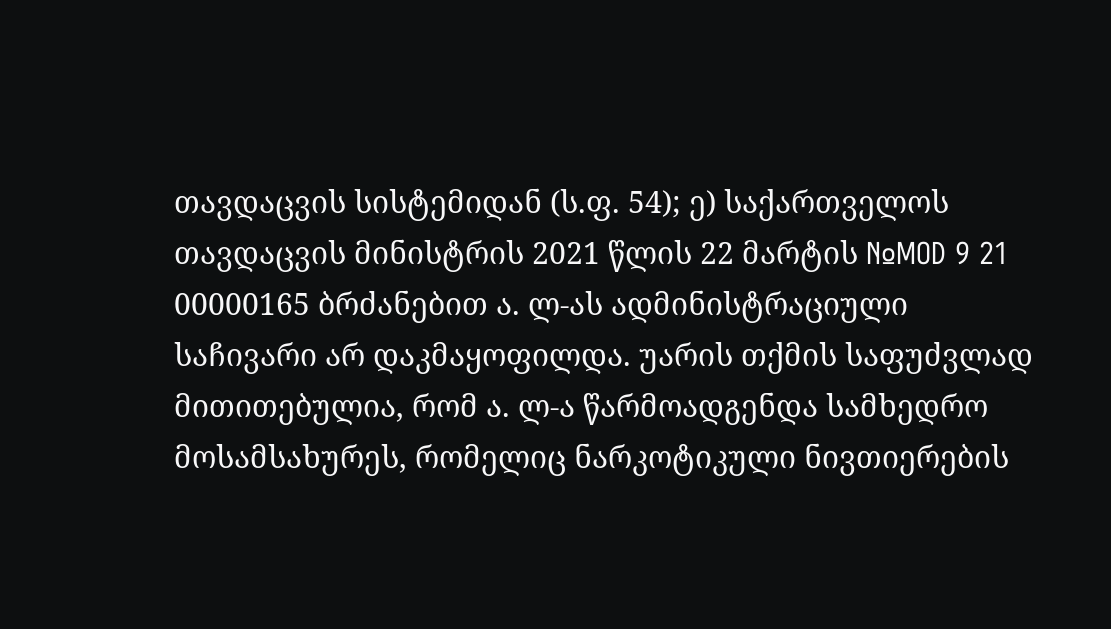თავდაცვის სისტემიდან (ს.ფ. 54); ე) საქართველოს თავდაცვის მინისტრის 2021 წლის 22 მარტის №MOD 9 21 00000165 ბრძანებით ა. ლ-ას ადმინისტრაციული საჩივარი არ დაკმაყოფილდა. უარის თქმის საფუძვლად მითითებულია, რომ ა. ლ-ა წარმოადგენდა სამხედრო მოსამსახურეს, რომელიც ნარკოტიკული ნივთიერების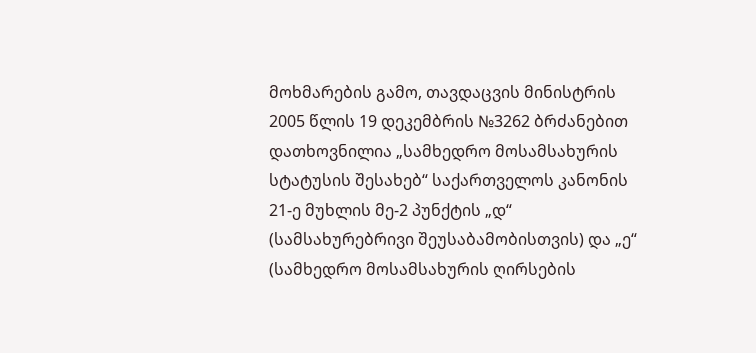მოხმარების გამო, თავდაცვის მინისტრის 2005 წლის 19 დეკემბრის №3262 ბრძანებით დათხოვნილია „სამხედრო მოსამსახურის სტატუსის შესახებ“ საქართველოს კანონის 21-ე მუხლის მე-2 პუნქტის „დ“ (სამსახურებრივი შეუსაბამობისთვის) და „ე“ (სამხედრო მოსამსახურის ღირსების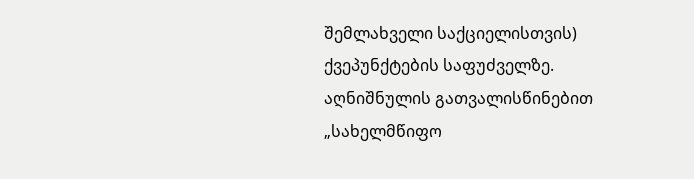შემლახველი საქციელისთვის) ქვეპუნქტების საფუძველზე. აღნიშნულის გათვალისწინებით „სახელმწიფო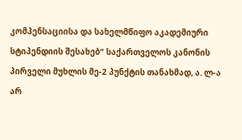კომპენსაციისა და სახელმწიფო აკადემიური სტიპენდიის შესახებ“ საქართველოს კანონის პირველი მუხლის მე-2 პუნქტის თანახმად, ა. ლ-ა არ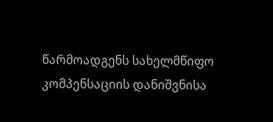წარმოადგენს სახელმწიფო კომპენსაციის დანიშვნისა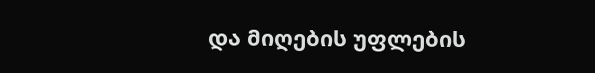და მიღების უფლების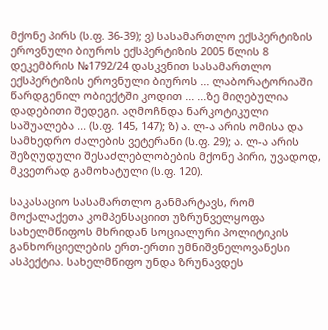მქონე პირს (ს.ფ. 36-39); ვ) სასამართლო ექსპერტიზის ეროვნული ბიუროს ექსპერტიზის 2005 წლის 8 დეკემბრის №1792/24 დასკვნით სასამართლო ექსპერტიზის ეროვნული ბიუროს ... ლაბორატორიაში წარდგენილ ობიექტში კოდით ... ...ზე მიღებულია დადებითი შედეგი. აღმოჩნდა ნარკოტიკული საშუალება ... (ს.ფ. 145, 147); ზ) ა. ლ-ა არის ომისა და სამხედრო ძალების ვეტერანი (ს.ფ. 29); ა. ლ-ა არის შეზღუდული შესაძლებლობების მქონე პირი, უვადოდ, მკვეთრად გამოხატული (ს.ფ. 120).

საკასაციო სასამართლო განმარტავს, რომ მოქალაქეთა კომპენსაციით უზრუნველყოფა სახელმწიფოს მხრიდან სოციალური პოლიტიკის განხორციელების ერთ-ერთი უმნიშვნელოვანესი ასპექტია. სახელმწიფო უნდა ზრუნავდეს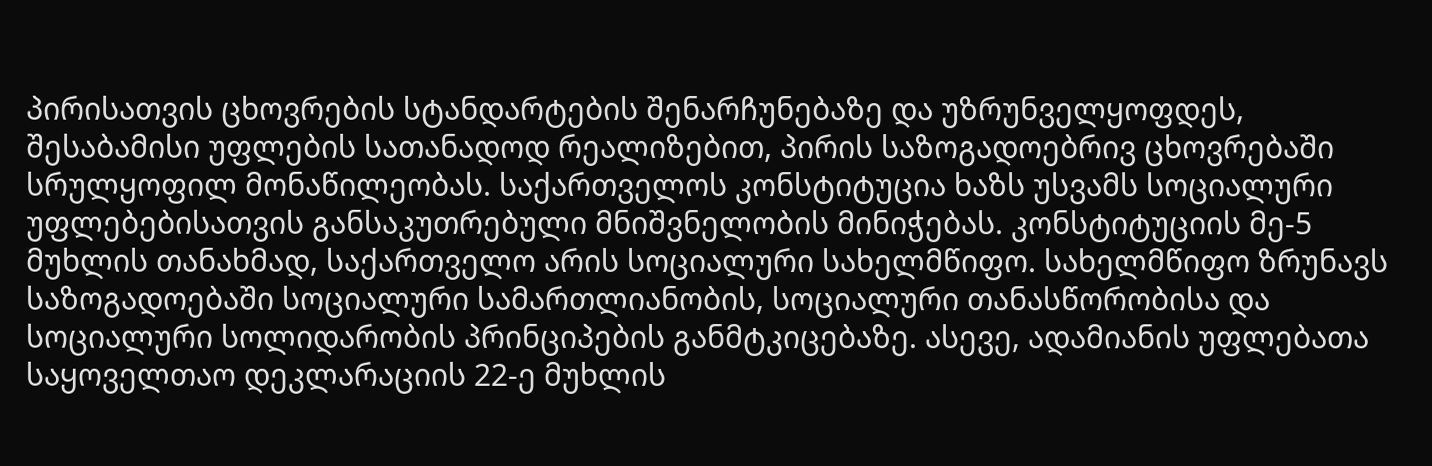პირისათვის ცხოვრების სტანდარტების შენარჩუნებაზე და უზრუნველყოფდეს, შესაბამისი უფლების სათანადოდ რეალიზებით, პირის საზოგადოებრივ ცხოვრებაში სრულყოფილ მონაწილეობას. საქართველოს კონსტიტუცია ხაზს უსვამს სოციალური უფლებებისათვის განსაკუთრებული მნიშვნელობის მინიჭებას. კონსტიტუციის მე-5 მუხლის თანახმად, საქართველო არის სოციალური სახელმწიფო. სახელმწიფო ზრუნავს საზოგადოებაში სოციალური სამართლიანობის, სოციალური თანასწორობისა და სოციალური სოლიდარობის პრინციპების განმტკიცებაზე. ასევე, ადამიანის უფლებათა საყოველთაო დეკლარაციის 22-ე მუხლის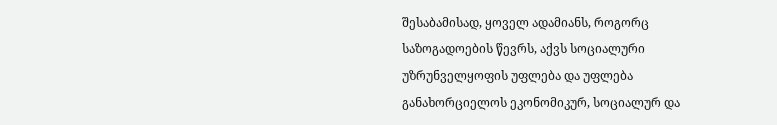შესაბამისად, ყოველ ადამიანს, როგორც საზოგადოების წევრს, აქვს სოციალური უზრუნველყოფის უფლება და უფლება განახორციელოს ეკონომიკურ, სოციალურ და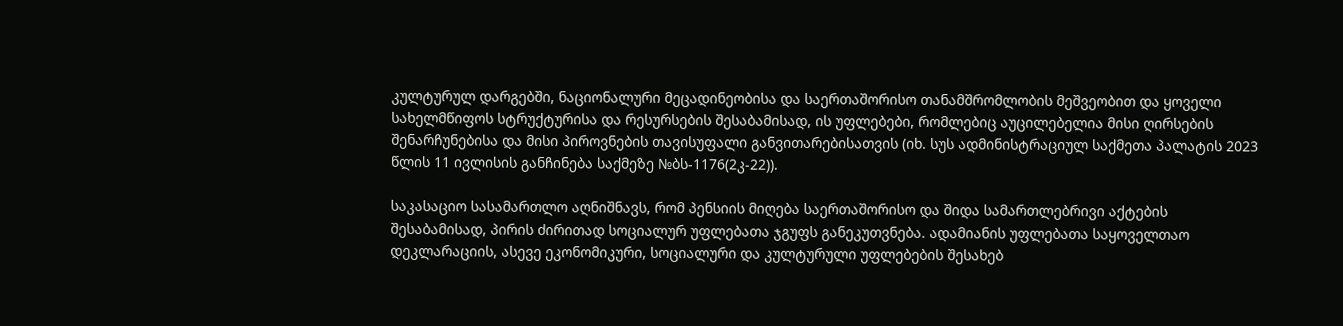კულტურულ დარგებში, ნაციონალური მეცადინეობისა და საერთაშორისო თანამშრომლობის მეშვეობით და ყოველი სახელმწიფოს სტრუქტურისა და რესურსების შესაბამისად, ის უფლებები, რომლებიც აუცილებელია მისი ღირსების შენარჩუნებისა და მისი პიროვნების თავისუფალი განვითარებისათვის (იხ. სუს ადმინისტრაციულ საქმეთა პალატის 2023 წლის 11 ივლისის განჩინება საქმეზე №ბს-1176(2კ-22)).

საკასაციო სასამართლო აღნიშნავს, რომ პენსიის მიღება საერთაშორისო და შიდა სამართლებრივი აქტების შესაბამისად, პირის ძირითად სოციალურ უფლებათა ჯგუფს განეკუთვნება. ადამიანის უფლებათა საყოველთაო დეკლარაციის, ასევე ეკონომიკური, სოციალური და კულტურული უფლებების შესახებ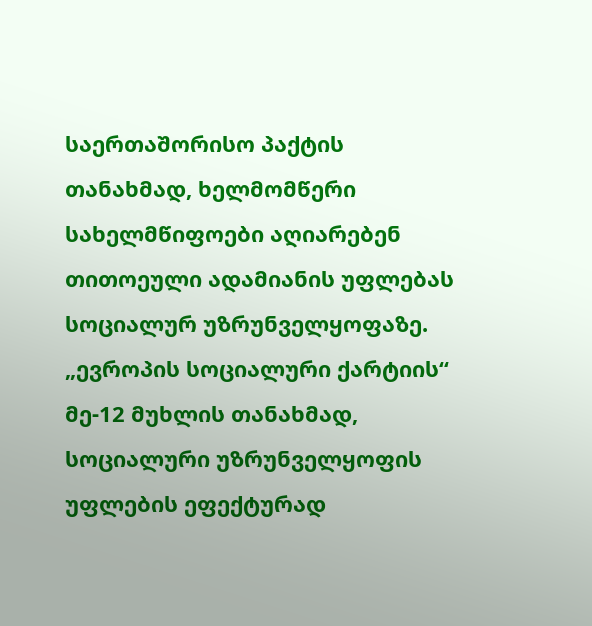საერთაშორისო პაქტის თანახმად, ხელმომწერი სახელმწიფოები აღიარებენ თითოეული ადამიანის უფლებას სოციალურ უზრუნველყოფაზე. „ევროპის სოციალური ქარტიის“ მე-12 მუხლის თანახმად, სოციალური უზრუნველყოფის უფლების ეფექტურად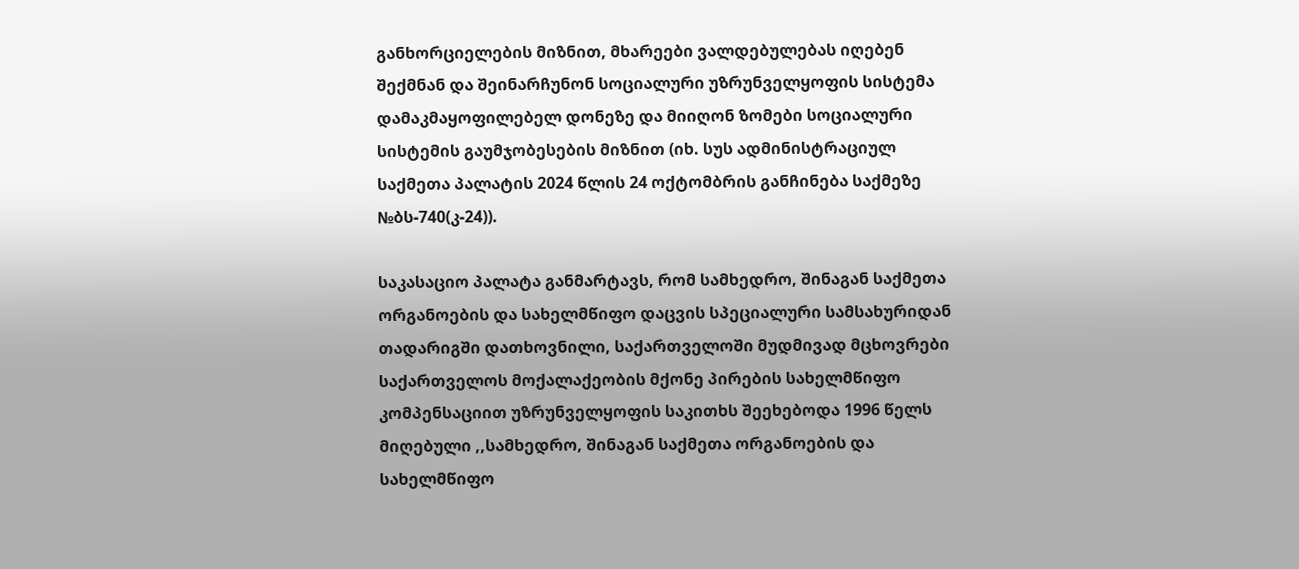განხორციელების მიზნით, მხარეები ვალდებულებას იღებენ შექმნან და შეინარჩუნონ სოციალური უზრუნველყოფის სისტემა დამაკმაყოფილებელ დონეზე და მიიღონ ზომები სოციალური სისტემის გაუმჯობესების მიზნით (იხ. სუს ადმინისტრაციულ საქმეთა პალატის 2024 წლის 24 ოქტომბრის განჩინება საქმეზე №ბს-740(კ-24)).

საკასაციო პალატა განმარტავს, რომ სამხედრო, შინაგან საქმეთა ორგანოების და სახელმწიფო დაცვის სპეციალური სამსახურიდან თადარიგში დათხოვნილი, საქართველოში მუდმივად მცხოვრები საქართველოს მოქალაქეობის მქონე პირების სახელმწიფო კომპენსაციით უზრუნველყოფის საკითხს შეეხებოდა 1996 წელს მიღებული ,,სამხედრო, შინაგან საქმეთა ორგანოების და სახელმწიფო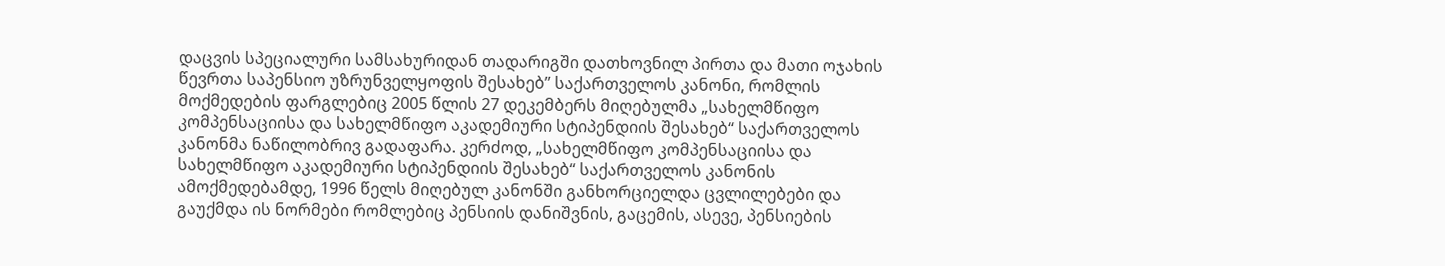დაცვის სპეციალური სამსახურიდან თადარიგში დათხოვნილ პირთა და მათი ოჯახის წევრთა საპენსიო უზრუნველყოფის შესახებ’’ საქართველოს კანონი, რომლის მოქმედების ფარგლებიც 2005 წლის 27 დეკემბერს მიღებულმა „სახელმწიფო კომპენსაციისა და სახელმწიფო აკადემიური სტიპენდიის შესახებ“ საქართველოს კანონმა ნაწილობრივ გადაფარა. კერძოდ, „სახელმწიფო კომპენსაციისა და სახელმწიფო აკადემიური სტიპენდიის შესახებ“ საქართველოს კანონის ამოქმედებამდე, 1996 წელს მიღებულ კანონში განხორციელდა ცვლილებები და გაუქმდა ის ნორმები რომლებიც პენსიის დანიშვნის, გაცემის, ასევე, პენსიების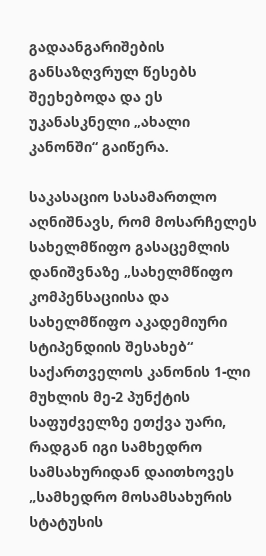გადაანგარიშების განსაზღვრულ წესებს შეეხებოდა და ეს უკანასკნელი „ახალი კანონში“ გაიწერა.

საკასაციო სასამართლო აღნიშნავს, რომ მოსარჩელეს სახელმწიფო გასაცემლის დანიშვნაზე „სახელმწიფო კომპენსაციისა და სახელმწიფო აკადემიური სტიპენდიის შესახებ“ საქართველოს კანონის 1-ლი მუხლის მე-2 პუნქტის საფუძველზე ეთქვა უარი, რადგან იგი სამხედრო სამსახურიდან დაითხოვეს „სამხედრო მოსამსახურის სტატუსის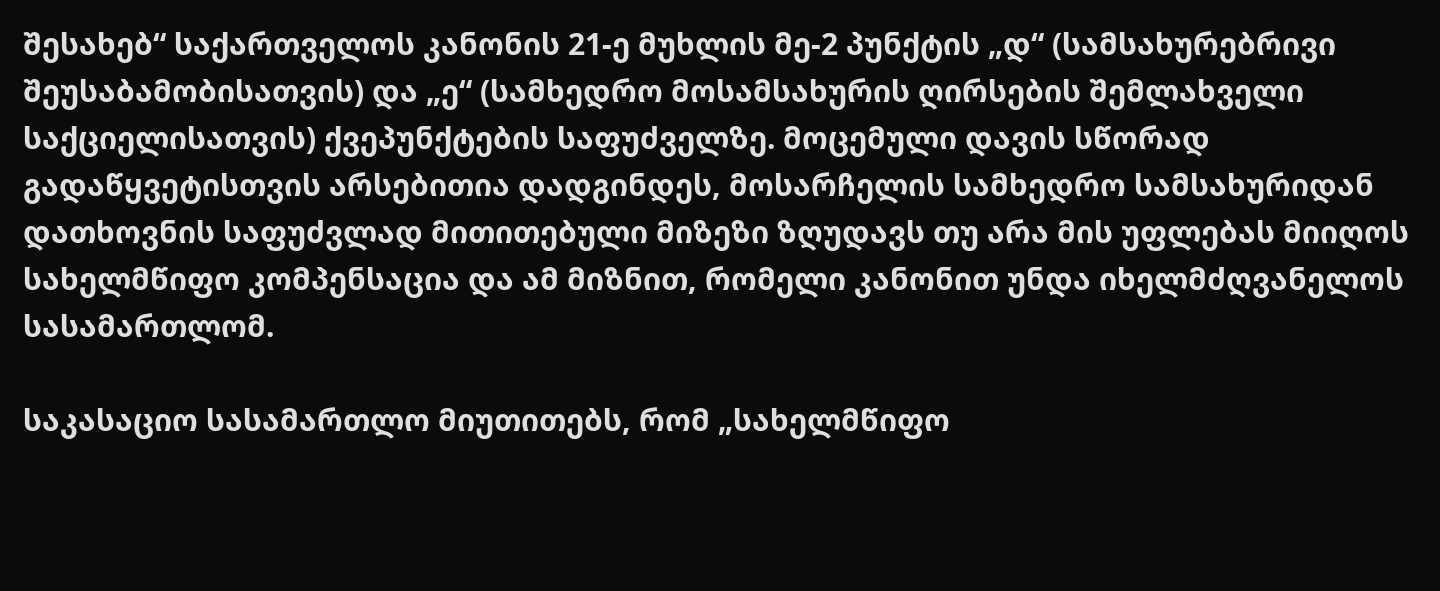შესახებ“ საქართველოს კანონის 21-ე მუხლის მე-2 პუნქტის „დ“ (სამსახურებრივი შეუსაბამობისათვის) და „ე“ (სამხედრო მოსამსახურის ღირსების შემლახველი საქციელისათვის) ქვეპუნქტების საფუძველზე. მოცემული დავის სწორად გადაწყვეტისთვის არსებითია დადგინდეს, მოსარჩელის სამხედრო სამსახურიდან დათხოვნის საფუძვლად მითითებული მიზეზი ზღუდავს თუ არა მის უფლებას მიიღოს სახელმწიფო კომპენსაცია და ამ მიზნით, რომელი კანონით უნდა იხელმძღვანელოს სასამართლომ.

საკასაციო სასამართლო მიუთითებს, რომ „სახელმწიფო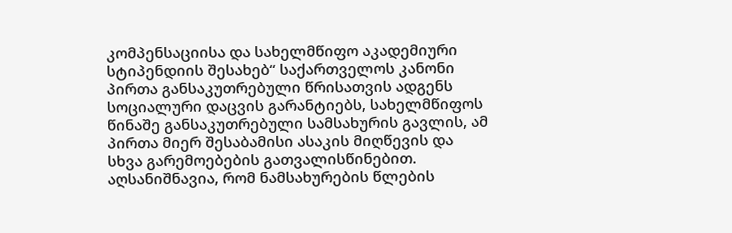კომპენსაციისა და სახელმწიფო აკადემიური სტიპენდიის შესახებ“ საქართველოს კანონი პირთა განსაკუთრებული წრისათვის ადგენს სოციალური დაცვის გარანტიებს, სახელმწიფოს წინაშე განსაკუთრებული სამსახურის გავლის, ამ პირთა მიერ შესაბამისი ასაკის მიღწევის და სხვა გარემოებების გათვალისწინებით. აღსანიშნავია, რომ ნამსახურების წლების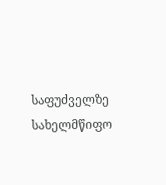საფუძველზე სახელმწიფო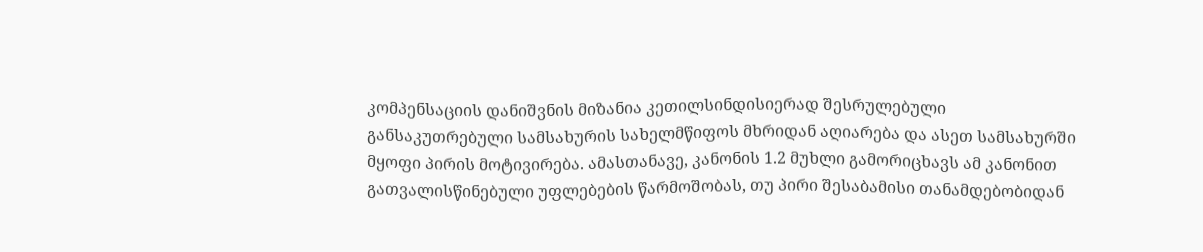კომპენსაციის დანიშვნის მიზანია კეთილსინდისიერად შესრულებული განსაკუთრებული სამსახურის სახელმწიფოს მხრიდან აღიარება და ასეთ სამსახურში მყოფი პირის მოტივირება. ამასთანავე, კანონის 1.2 მუხლი გამორიცხავს ამ კანონით გათვალისწინებული უფლებების წარმოშობას, თუ პირი შესაბამისი თანამდებობიდან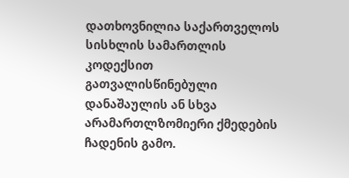დათხოვნილია საქართველოს სისხლის სამართლის კოდექსით გათვალისწინებული დანაშაულის ან სხვა არამართლზომიერი ქმედების ჩადენის გამო.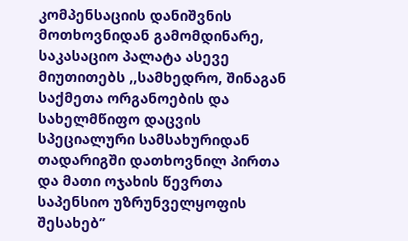კომპენსაციის დანიშვნის მოთხოვნიდან გამომდინარე, საკასაციო პალატა ასევე მიუთითებს ,,სამხედრო, შინაგან საქმეთა ორგანოების და სახელმწიფო დაცვის სპეციალური სამსახურიდან თადარიგში დათხოვნილ პირთა და მათი ოჯახის წევრთა საპენსიო უზრუნველყოფის შესახებ’’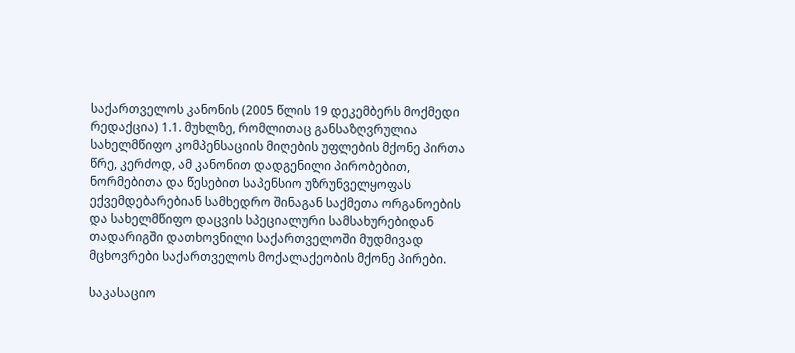საქართველოს კანონის (2005 წლის 19 დეკემბერს მოქმედი რედაქცია) 1.1. მუხლზე, რომლითაც განსაზღვრულია სახელმწიფო კომპენსაციის მიღების უფლების მქონე პირთა წრე, კერძოდ, ამ კანონით დადგენილი პირობებით, ნორმებითა და წესებით საპენსიო უზრუნველყოფას ექვემდებარებიან სამხედრო შინაგან საქმეთა ორგანოების და სახელმწიფო დაცვის სპეციალური სამსახურებიდან თადარიგში დათხოვნილი საქართველოში მუდმივად მცხოვრები საქართველოს მოქალაქეობის მქონე პირები.

საკასაციო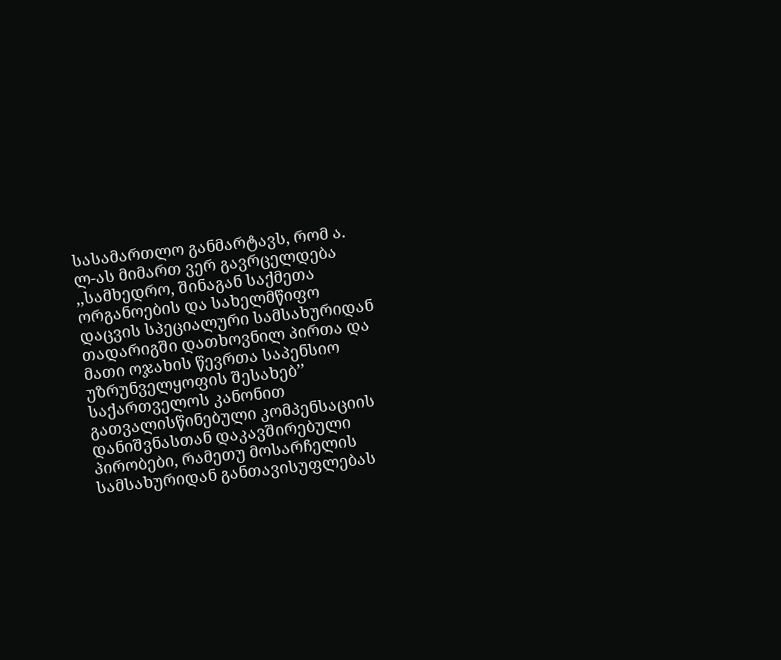სასამართლო განმარტავს, რომ ა. ლ-ას მიმართ ვერ გავრცელდება ,,სამხედრო, შინაგან საქმეთა ორგანოების და სახელმწიფო დაცვის სპეციალური სამსახურიდან თადარიგში დათხოვნილ პირთა და მათი ოჯახის წევრთა საპენსიო უზრუნველყოფის შესახებ’’ საქართველოს კანონით გათვალისწინებული კომპენსაციის დანიშვნასთან დაკავშირებული პირობები, რამეთუ მოსარჩელის სამსახურიდან განთავისუფლებას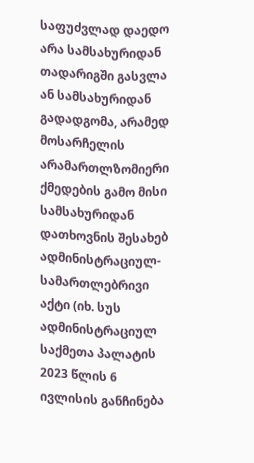საფუძვლად დაედო არა სამსახურიდან თადარიგში გასვლა ან სამსახურიდან გადადგომა, არამედ მოსარჩელის არამართლზომიერი ქმედების გამო მისი სამსახურიდან დათხოვნის შესახებ ადმინისტრაციულ-სამართლებრივი აქტი (იხ. სუს ადმინისტრაციულ საქმეთა პალატის 2023 წლის 6 ივლისის განჩინება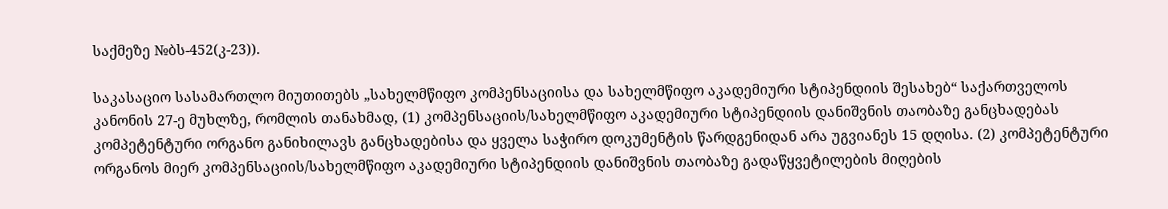საქმეზე №ბს-452(კ-23)).

საკასაციო სასამართლო მიუთითებს „სახელმწიფო კომპენსაციისა და სახელმწიფო აკადემიური სტიპენდიის შესახებ“ საქართველოს კანონის 27-ე მუხლზე, რომლის თანახმად, (1) კომპენსაციის/სახელმწიფო აკადემიური სტიპენდიის დანიშვნის თაობაზე განცხადებას კომპეტენტური ორგანო განიხილავს განცხადებისა და ყველა საჭირო დოკუმენტის წარდგენიდან არა უგვიანეს 15 დღისა. (2) კომპეტენტური ორგანოს მიერ კომპენსაციის/სახელმწიფო აკადემიური სტიპენდიის დანიშვნის თაობაზე გადაწყვეტილების მიღების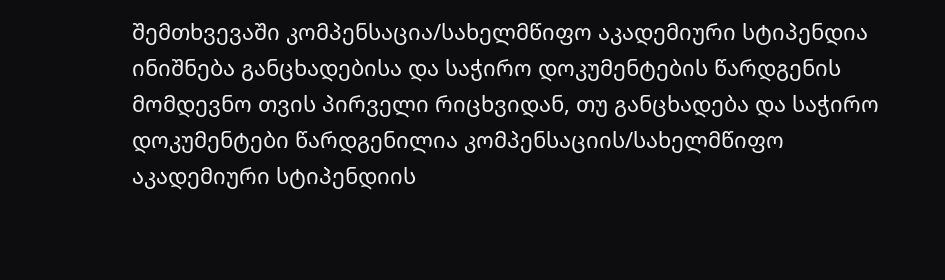შემთხვევაში კომპენსაცია/სახელმწიფო აკადემიური სტიპენდია ინიშნება განცხადებისა და საჭირო დოკუმენტების წარდგენის მომდევნო თვის პირველი რიცხვიდან, თუ განცხადება და საჭირო დოკუმენტები წარდგენილია კომპენსაციის/სახელმწიფო აკადემიური სტიპენდიის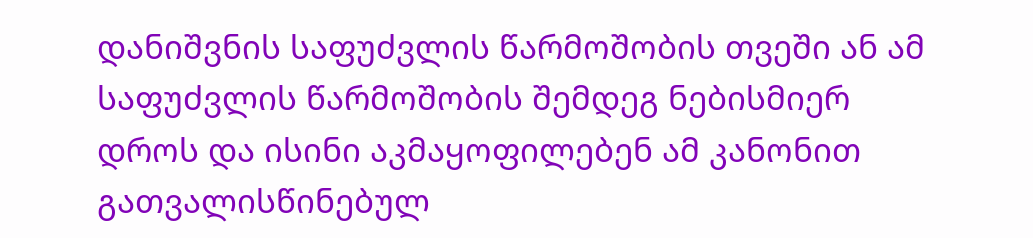დანიშვნის საფუძვლის წარმოშობის თვეში ან ამ საფუძვლის წარმოშობის შემდეგ ნებისმიერ დროს და ისინი აკმაყოფილებენ ამ კანონით გათვალისწინებულ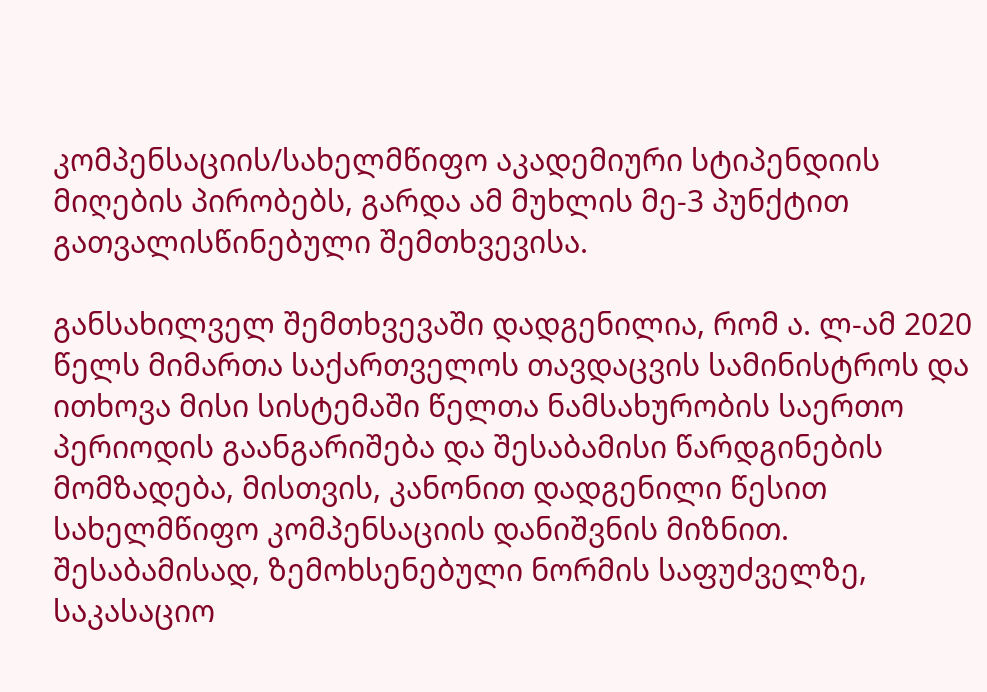კომპენსაციის/სახელმწიფო აკადემიური სტიპენდიის მიღების პირობებს, გარდა ამ მუხლის მე-3 პუნქტით გათვალისწინებული შემთხვევისა.

განსახილველ შემთხვევაში დადგენილია, რომ ა. ლ-ამ 2020 წელს მიმართა საქართველოს თავდაცვის სამინისტროს და ითხოვა მისი სისტემაში წელთა ნამსახურობის საერთო პერიოდის გაანგარიშება და შესაბამისი წარდგინების მომზადება, მისთვის, კანონით დადგენილი წესით სახელმწიფო კომპენსაციის დანიშვნის მიზნით. შესაბამისად, ზემოხსენებული ნორმის საფუძველზე, საკასაციო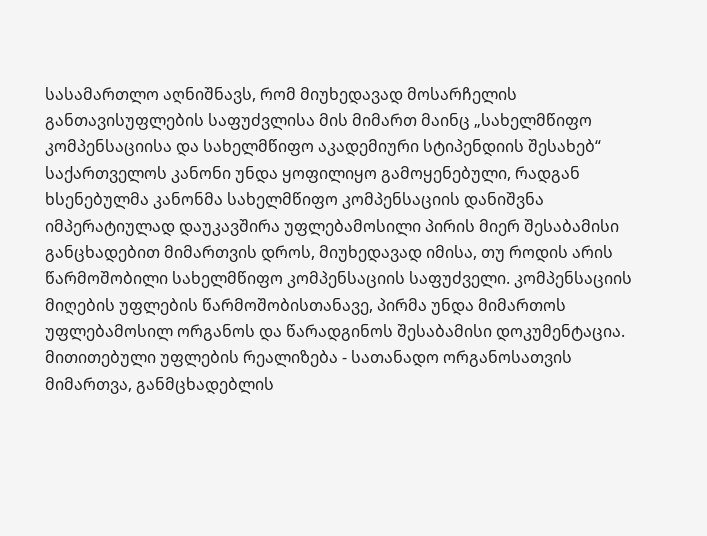სასამართლო აღნიშნავს, რომ მიუხედავად მოსარჩელის განთავისუფლების საფუძვლისა მის მიმართ მაინც „სახელმწიფო კომპენსაციისა და სახელმწიფო აკადემიური სტიპენდიის შესახებ“ საქართველოს კანონი უნდა ყოფილიყო გამოყენებული, რადგან ხსენებულმა კანონმა სახელმწიფო კომპენსაციის დანიშვნა იმპერატიულად დაუკავშირა უფლებამოსილი პირის მიერ შესაბამისი განცხადებით მიმართვის დროს, მიუხედავად იმისა, თუ როდის არის წარმოშობილი სახელმწიფო კომპენსაციის საფუძველი. კომპენსაციის მიღების უფლების წარმოშობისთანავე, პირმა უნდა მიმართოს უფლებამოსილ ორგანოს და წარადგინოს შესაბამისი დოკუმენტაცია. მითითებული უფლების რეალიზება - სათანადო ორგანოსათვის მიმართვა, განმცხადებლის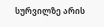სურვილზე არის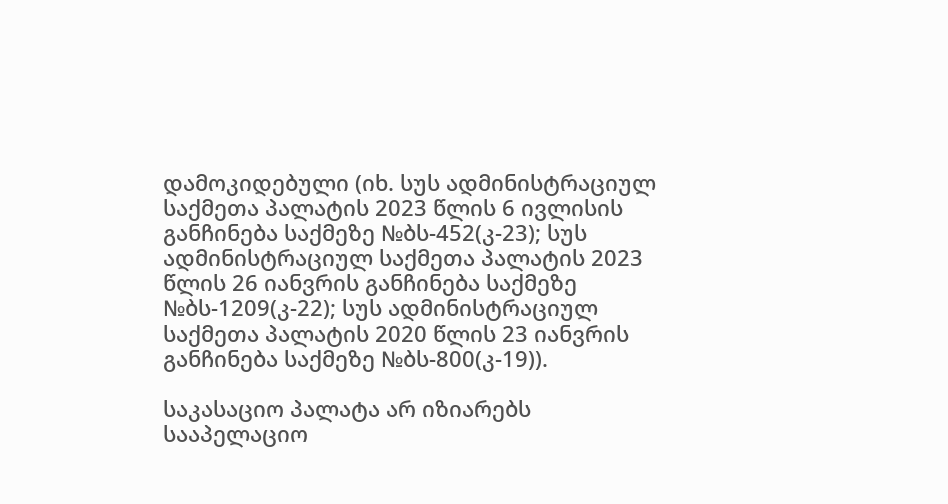დამოკიდებული (იხ. სუს ადმინისტრაციულ საქმეთა პალატის 2023 წლის 6 ივლისის განჩინება საქმეზე №ბს-452(კ-23); სუს ადმინისტრაციულ საქმეთა პალატის 2023 წლის 26 იანვრის განჩინება საქმეზე №ბს-1209(კ-22); სუს ადმინისტრაციულ საქმეთა პალატის 2020 წლის 23 იანვრის განჩინება საქმეზე №ბს-800(კ-19)).

საკასაციო პალატა არ იზიარებს სააპელაციო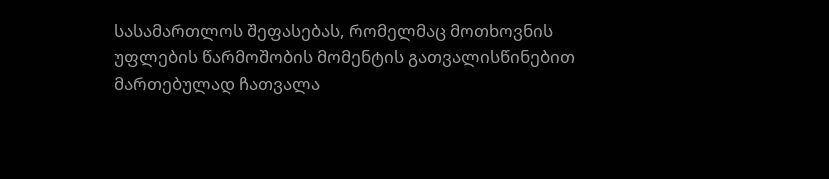სასამართლოს შეფასებას, რომელმაც მოთხოვნის უფლების წარმოშობის მომენტის გათვალისწინებით მართებულად ჩათვალა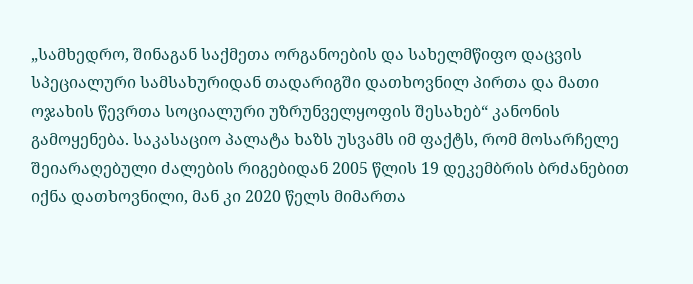„სამხედრო, შინაგან საქმეთა ორგანოების და სახელმწიფო დაცვის სპეციალური სამსახურიდან თადარიგში დათხოვნილ პირთა და მათი ოჯახის წევრთა სოციალური უზრუნველყოფის შესახებ“ კანონის გამოყენება. საკასაციო პალატა ხაზს უსვამს იმ ფაქტს, რომ მოსარჩელე შეიარაღებული ძალების რიგებიდან 2005 წლის 19 დეკემბრის ბრძანებით იქნა დათხოვნილი, მან კი 2020 წელს მიმართა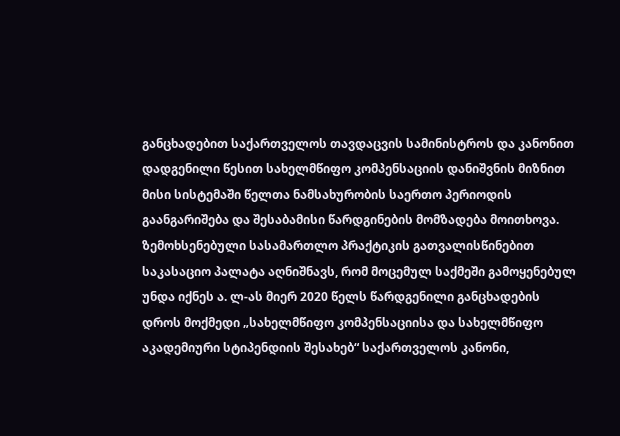განცხადებით საქართველოს თავდაცვის სამინისტროს და კანონით დადგენილი წესით სახელმწიფო კომპენსაციის დანიშვნის მიზნით მისი სისტემაში წელთა ნამსახურობის საერთო პერიოდის გაანგარიშება და შესაბამისი წარდგინების მომზადება მოითხოვა. ზემოხსენებული სასამართლო პრაქტიკის გათვალისწინებით საკასაციო პალატა აღნიშნავს, რომ მოცემულ საქმეში გამოყენებულ უნდა იქნეს ა. ლ-ას მიერ 2020 წელს წარდგენილი განცხადების დროს მოქმედი „სახელმწიფო კომპენსაციისა და სახელმწიფო აკადემიური სტიპენდიის შესახებ“ საქართველოს კანონი,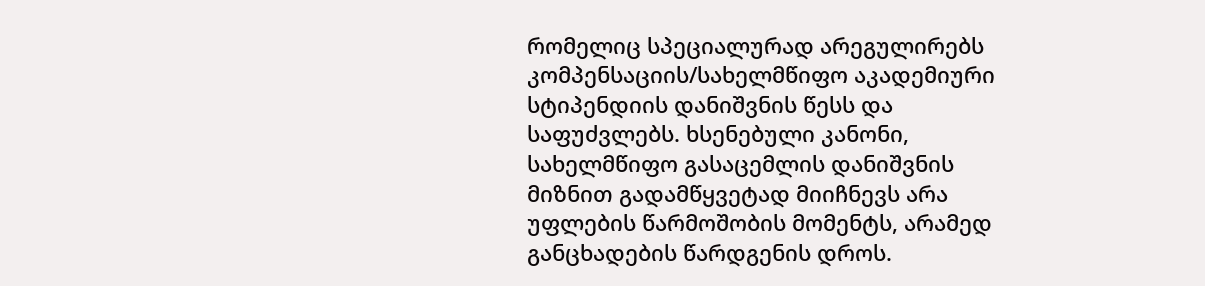რომელიც სპეციალურად არეგულირებს კომპენსაციის/სახელმწიფო აკადემიური სტიპენდიის დანიშვნის წესს და საფუძვლებს. ხსენებული კანონი, სახელმწიფო გასაცემლის დანიშვნის მიზნით გადამწყვეტად მიიჩნევს არა უფლების წარმოშობის მომენტს, არამედ განცხადების წარდგენის დროს.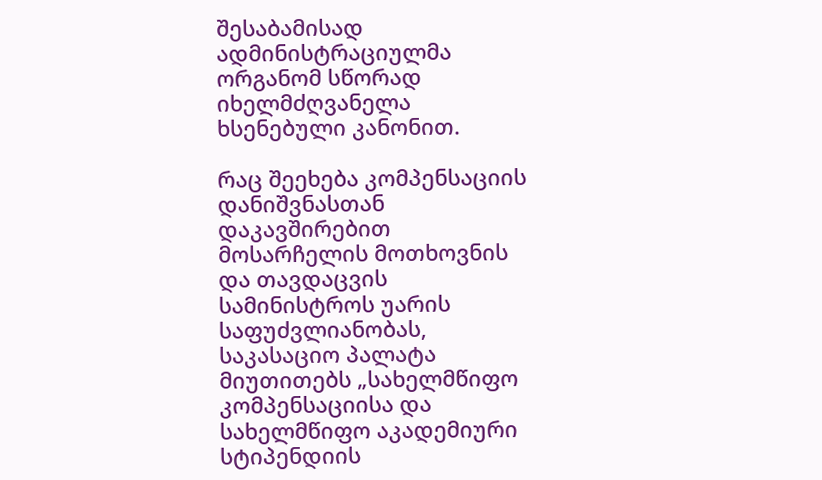შესაბამისად ადმინისტრაციულმა ორგანომ სწორად იხელმძღვანელა ხსენებული კანონით.

რაც შეეხება კომპენსაციის დანიშვნასთან დაკავშირებით მოსარჩელის მოთხოვნის და თავდაცვის სამინისტროს უარის საფუძვლიანობას, საკასაციო პალატა მიუთითებს „სახელმწიფო კომპენსაციისა და სახელმწიფო აკადემიური სტიპენდიის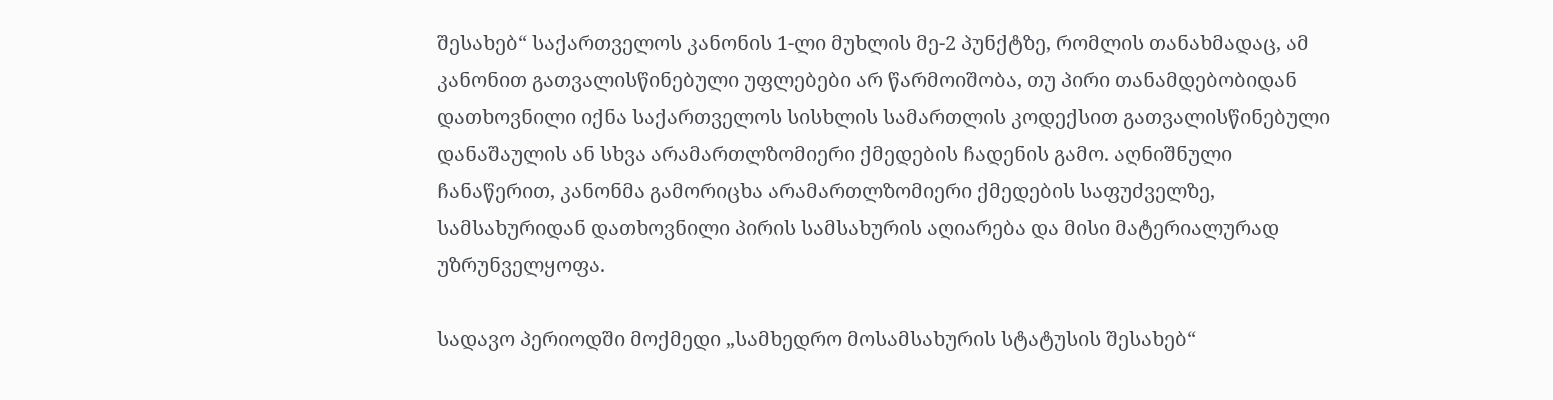შესახებ“ საქართველოს კანონის 1-ლი მუხლის მე-2 პუნქტზე, რომლის თანახმადაც, ამ კანონით გათვალისწინებული უფლებები არ წარმოიშობა, თუ პირი თანამდებობიდან დათხოვნილი იქნა საქართველოს სისხლის სამართლის კოდექსით გათვალისწინებული დანაშაულის ან სხვა არამართლზომიერი ქმედების ჩადენის გამო. აღნიშნული ჩანაწერით, კანონმა გამორიცხა არამართლზომიერი ქმედების საფუძველზე, სამსახურიდან დათხოვნილი პირის სამსახურის აღიარება და მისი მატერიალურად უზრუნველყოფა.

სადავო პერიოდში მოქმედი „სამხედრო მოსამსახურის სტატუსის შესახებ“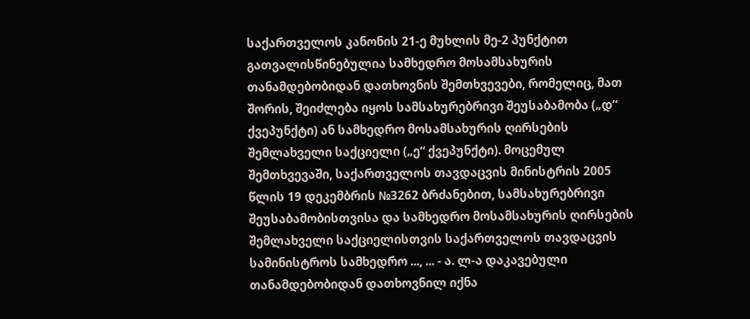საქართველოს კანონის 21-ე მუხლის მე-2 პუნქტით გათვალისწინებულია სამხედრო მოსამსახურის თანამდებობიდან დათხოვნის შემთხვევები, რომელიც, მათ შორის, შეიძლება იყოს სამსახურებრივი შეუსაბამობა („დ“ ქვეპუნქტი) ან სამხედრო მოსამსახურის ღირსების შემლახველი საქციელი („ე“ ქვეპუნქტი). მოცემულ შემთხვევაში, საქართველოს თავდაცვის მინისტრის 2005 წლის 19 დეკემბრის №3262 ბრძანებით, სამსახურებრივი შეუსაბამობისთვისა და სამხედრო მოსამსახურის ღირსების შემლახველი საქციელისთვის საქართველოს თავდაცვის სამინისტროს სამხედრო ..., ... - ა. ლ-ა დაკავებული თანამდებობიდან დათხოვნილ იქნა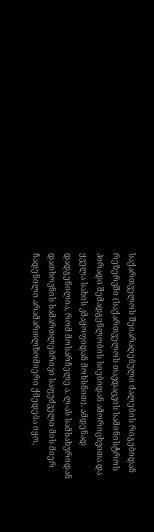საქართველოს შეიარაღებული ძალების რიგებიდან რეზერვში (საქართველოს თავდაცვის სამინისტროს პირადი შემადგენლობის სიებიდან ამორიცხვითა და ყველა სახის კმაყოფიდან მოხსნით). ამდენად დადგენილია, რომ მოსარჩელე ა. ლ-ას სამსახურიდან დათხოვნის სამართლებრივი საფუძველი მის მიერ ჩადენილი არამართლზომიერი ქმედება იყო,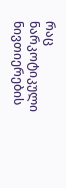რაც ნარკოტიკული ნივთიერების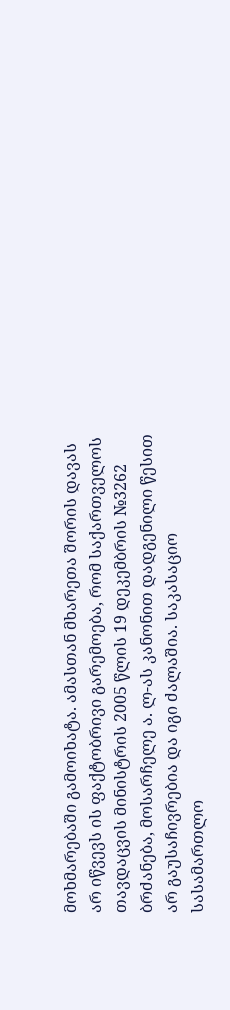მოხმარებაში გამოიხატა. ამასთან მხარეთა შორის დავას არ იწვევს ის ფაქტობრივი გარემოება, რომ საქართველოს თავდაცვის მინისტრის 2005 წლის 19 დეკემბრის №3262 ბრძანება, მოსარჩელე ა. ლ-ას კანონით დადგენილი წესით არ გაუსაჩივრებია და იგი ძალაშია. საკასაციო სასამართლო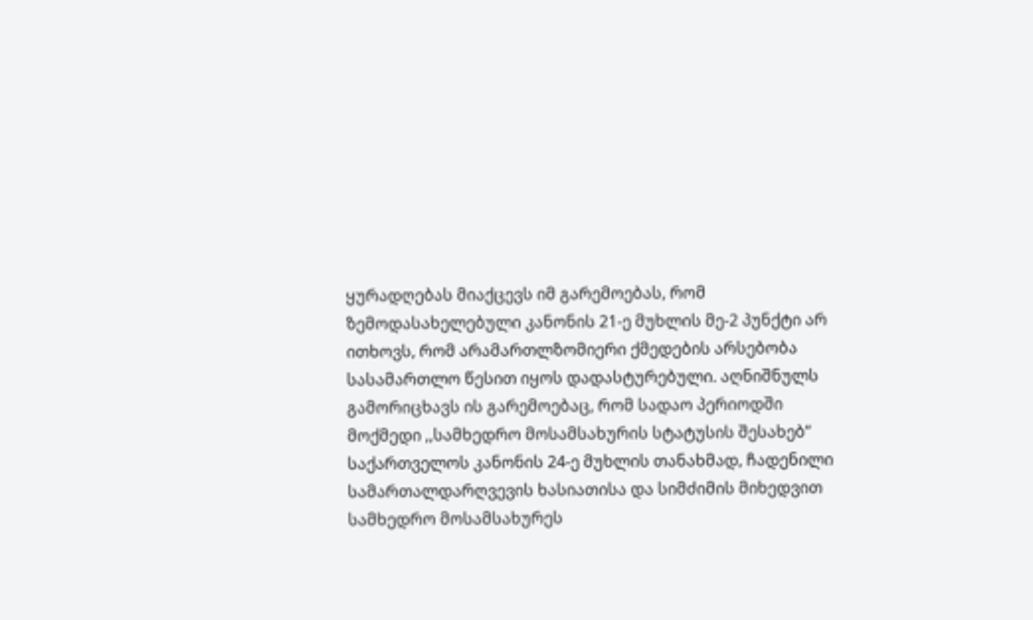ყურადღებას მიაქცევს იმ გარემოებას, რომ ზემოდასახელებული კანონის 21-ე მუხლის მე-2 პუნქტი არ ითხოვს, რომ არამართლზომიერი ქმედების არსებობა სასამართლო წესით იყოს დადასტურებული. აღნიშნულს გამორიცხავს ის გარემოებაც, რომ სადაო პერიოდში მოქმედი ,,სამხედრო მოსამსახურის სტატუსის შესახებ’’ საქართველოს კანონის 24-ე მუხლის თანახმად, ჩადენილი სამართალდარღვევის ხასიათისა და სიმძიმის მიხედვით სამხედრო მოსამსახურეს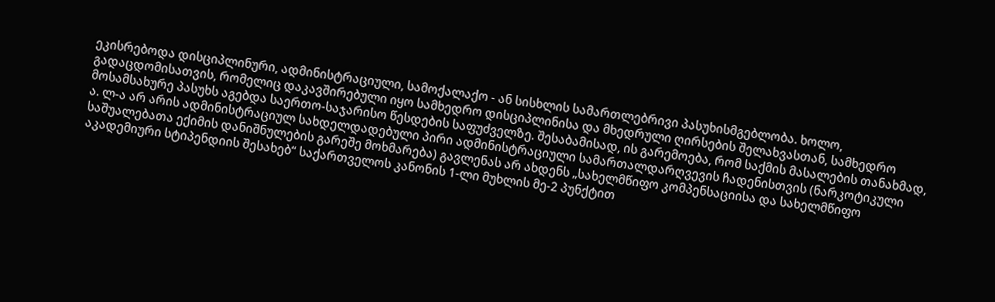ეკისრებოდა დისციპლინური, ადმინისტრაციული, სამოქალაქო - ან სისხლის სამართლებრივი პასუხისმგებლობა. ხოლო, გადაცდომისათვის, რომელიც დაკავშირებული იყო სამხედრო დისციპლინისა და მხედრული ღირსების შელახვასთან, სამხედრო მოსამსახურე პასუხს აგებდა საერთო-საჯარისო წესდების საფუძველზე. შესაბამისად, ის გარემოება, რომ საქმის მასალების თანახმად, ა. ლ-ა არ არის ადმინისტრაციულ სახდელდადებული პირი ადმინისტრაციული სამართალდარღვევის ჩადენისთვის (ნარკოტიკული საშუალებათა ექიმის დანიშნულების გარეშე მოხმარება) გავლენას არ ახდენს „სახელმწიფო კომპენსაციისა და სახელმწიფო აკადემიური სტიპენდიის შესახებ“ საქართველოს კანონის 1-ლი მუხლის მე-2 პუნქტით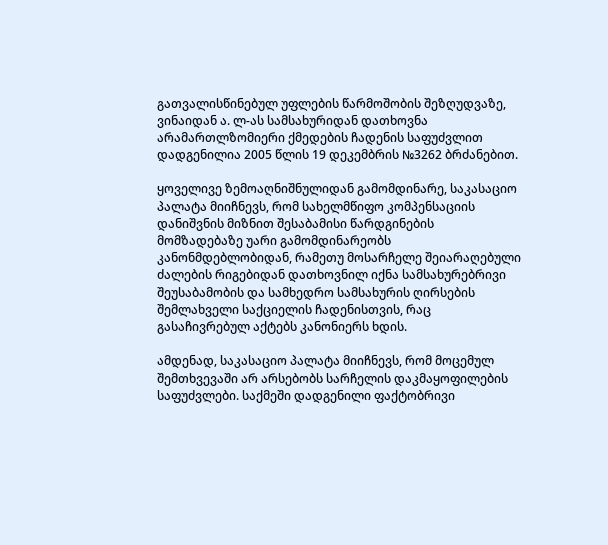გათვალისწინებულ უფლების წარმოშობის შეზღუდვაზე, ვინაიდან ა. ლ-ას სამსახურიდან დათხოვნა არამართლზომიერი ქმედების ჩადენის საფუძვლით დადგენილია 2005 წლის 19 დეკემბრის №3262 ბრძანებით.

ყოველივე ზემოაღნიშნულიდან გამომდინარე, საკასაციო პალატა მიიჩნევს, რომ სახელმწიფო კომპენსაციის დანიშვნის მიზნით შესაბამისი წარდგინების მომზადებაზე უარი გამომდინარეობს კანონმდებლობიდან, რამეთუ მოსარჩელე შეიარაღებული ძალების რიგებიდან დათხოვნილ იქნა სამსახურებრივი შეუსაბამობის და სამხედრო სამსახურის ღირსების შემლახველი საქციელის ჩადენისთვის, რაც გასაჩივრებულ აქტებს კანონიერს ხდის.

ამდენად, საკასაციო პალატა მიიჩნევს, რომ მოცემულ შემთხვევაში არ არსებობს სარჩელის დაკმაყოფილების საფუძვლები. საქმეში დადგენილი ფაქტობრივი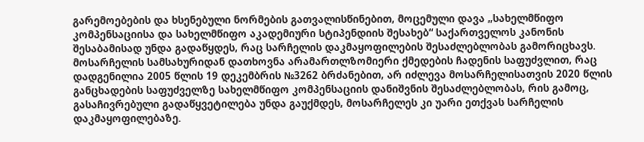გარემოებების და ხსენებული ნორმების გათვალისწინებით, მოცემული დავა „სახელმწიფო კომპენსაციისა და სახელმწიფო აკადემიური სტიპენდიის შესახებ“ საქართველოს კანონის შესაბამისად უნდა გადაწყდეს, რაც სარჩელის დაკმაყოფილების შესაძლებლობას გამორიცხავს. მოსარჩელის სამსახურიდან დათხოვნა არამართლზომიერი ქმედების ჩადენის საფუძვლით, რაც დადგენილია 2005 წლის 19 დეკემბრის №3262 ბრძანებით, არ იძლევა მოსარჩელისათვის 2020 წლის განცხადების საფუძველზე სახელმწიფო კომპენსაციის დანიშვნის შესაძლებლობას, რის გამოც, გასაჩივრებული გადაწყვეტილება უნდა გაუქმდეს, მოსარჩელეს კი უარი ეთქვას სარჩელის დაკმაყოფილებაზე.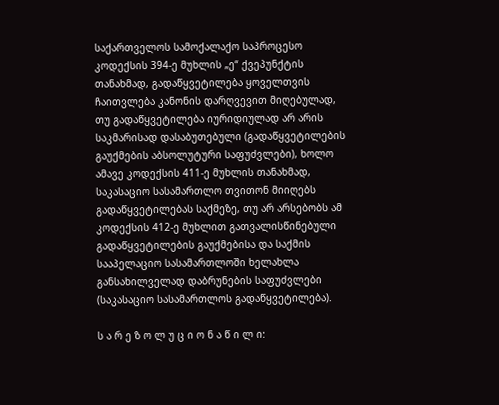საქართველოს სამოქალაქო საპროცესო კოდექსის 394-ე მუხლის „ე“ ქვეპუნქტის თანახმად, გადაწყვეტილება ყოველთვის ჩაითვლება კანონის დარღვევით მიღებულად, თუ გადაწყვეტილება იურიდიულად არ არის საკმარისად დასაბუთებული (გადაწყვეტილების გაუქმების აბსოლუტური საფუძვლები), ხოლო ამავე კოდექსის 411-ე მუხლის თანახმად, საკასაციო სასამართლო თვითონ მიიღებს გადაწყვეტილებას საქმეზე, თუ არ არსებობს ამ კოდექსის 412-ე მუხლით გათვალისწინებული გადაწყვეტილების გაუქმებისა და საქმის სააპელაციო სასამართლოში ხელახლა განსახილველად დაბრუნების საფუძვლები (საკასაციო სასამართლოს გადაწყვეტილება).

ს ა რ ე ზ ო ლ უ ც ი ო ნ ა წ ი ლ ი: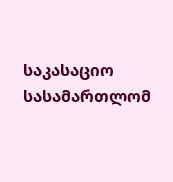საკასაციო სასამართლომ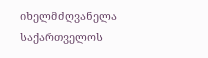იხელმძღვანელა საქართველოს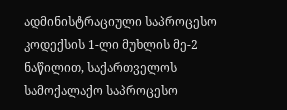ადმინისტრაციული საპროცესო კოდექსის 1-ლი მუხლის მე-2 ნაწილით, საქართველოს სამოქალაქო საპროცესო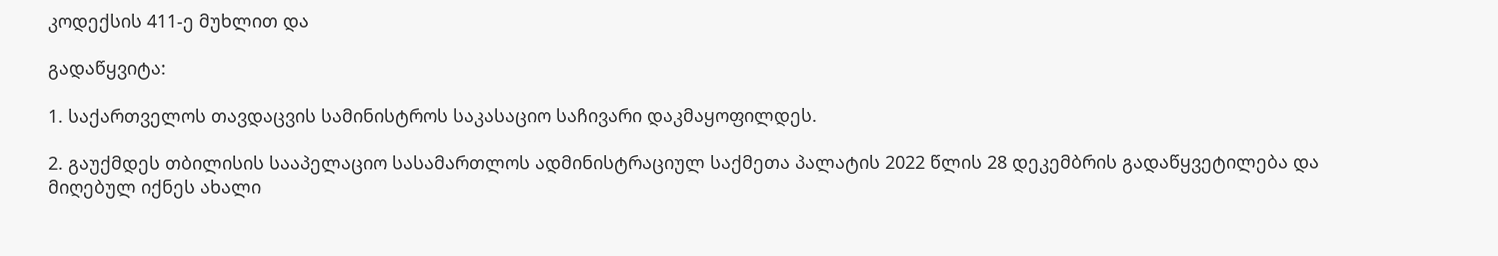კოდექსის 411-ე მუხლით და

გადაწყვიტა:

1. საქართველოს თავდაცვის სამინისტროს საკასაციო საჩივარი დაკმაყოფილდეს.

2. გაუქმდეს თბილისის სააპელაციო სასამართლოს ადმინისტრაციულ საქმეთა პალატის 2022 წლის 28 დეკემბრის გადაწყვეტილება და მიღებულ იქნეს ახალი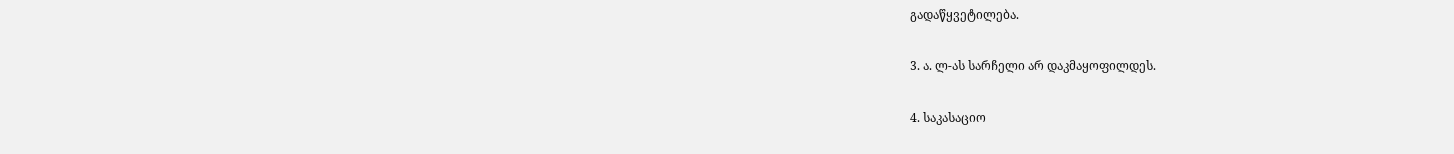გადაწყვეტილება.

3. ა. ლ-ას სარჩელი არ დაკმაყოფილდეს.

4. საკასაციო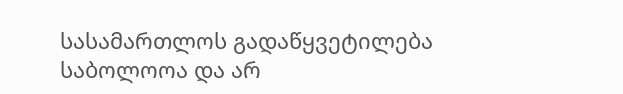სასამართლოს გადაწყვეტილება საბოლოოა და არ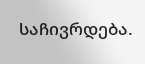საჩივრდება.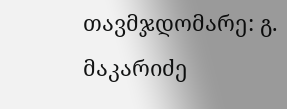თავმჯდომარე: გ. მაკარიძე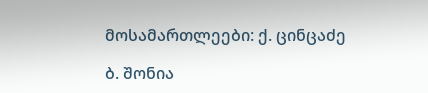მოსამართლეები: ქ. ცინცაძე

ბ. შონია